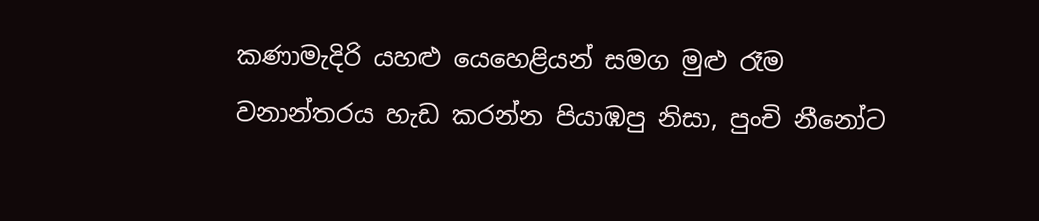කණාමැදිරි යහළු යෙහෙළියන් සමග මුළු රෑම වනාන්තරය හැඩ කරන්න පියාඹපු නිසා, පුංචි නීනෝට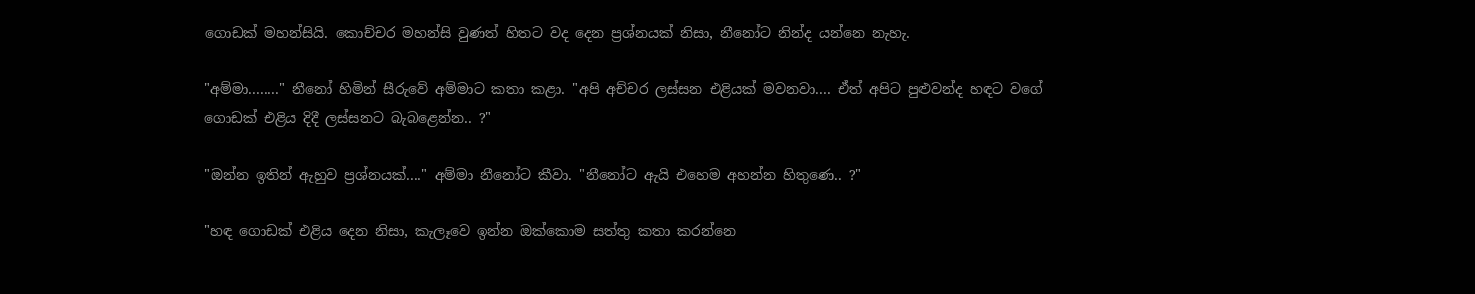ගොඩක් මහන්සියි. කොච්චර මහන්සි වුණත් හිතට වද දෙන ප්‍රශ්නයක් නිසා, නීනෝට නින්ද යන්නෙ නැහැ.

"අම්මා........" නීනෝ හිමින් සීරුවේ අම්මාට කතා කළා. "අපි අච්චර ලස්සන එළියක් මවනවා.... ඒත් අපිට පුළුවන්ද හඳට වගේ ගොඩක් එළිය දිදී ලස්සනට බැබළෙන්න.. ?"

"ඔන්න ඉතින් ඇහුව ප්‍රශ්නයක්...." අම්මා නීනෝට කීවා. "නීනෝට ඇයි එහෙම අහන්න හිතුණෙ.. ?"

"හඳ ගොඩක් එළිය දෙන නිසා, කැලෑවෙ ඉන්න ඔක්කොම සත්තු කතා කරන්නෙ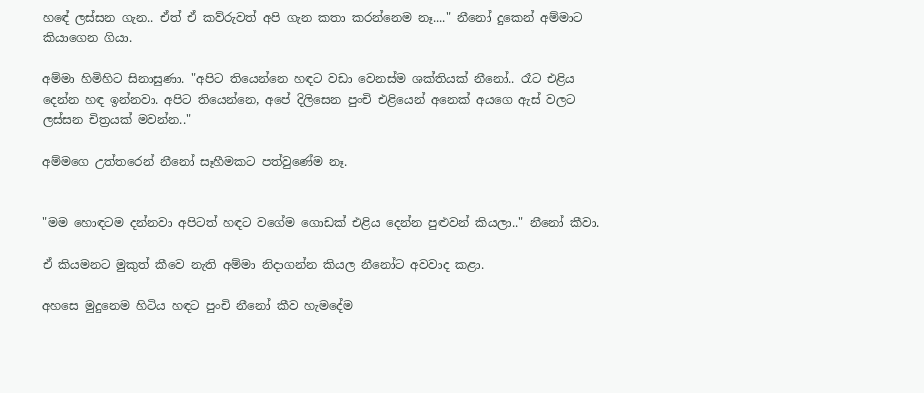හඳේ ලස්සන ගැන.. ඒත් ඒ කව්රුවත් අපි ගැන කතා කරන්නෙම නෑ...." නීනෝ දුකෙන් අම්මාට කියාගෙන ගියා.

අම්මා හිමිහිට සිනාසුණා. "අපිට තියෙන්නෙ හඳට වඩා වෙනස්ම ශක්තියක් නීනෝ.. රෑට එළිය දෙන්න හඳ ඉන්නවා. අපිට තියෙන්නෙ, අපේ දිලිසෙන පුංචි එළියෙන් අනෙක් අයගෙ ඇස් වලට ලස්සන චිත්‍රයක් මවන්න.."

අම්මගෙ උත්තරෙන් නීනෝ සෑහීමකට පත්වුණේම නෑ.


"මම හොඳටම දන්නවා අපිටත් හඳට වගේම ගොඩක් එළිය දෙන්න පුළුවන් කියලා.." නීනෝ කීවා.

ඒ කියමනට මුකුත් කීවෙ නැති අම්මා නිදාගන්න කියල නීනෝට අවවාද කළා.

අහසෙ මුදුනෙම හිටිය හඳට පුංචි නීනෝ කීව හැමදේම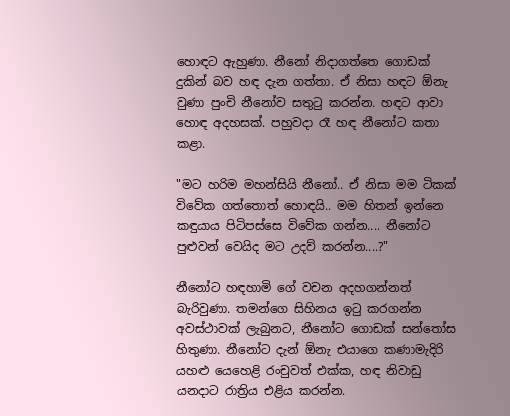හොඳට ඇහුණා. නීනෝ නිදාගත්තෙ ගොඩක් දුකින් බව හඳ දැන ගත්තා. ඒ නිසා හඳට ඕනැ වුණා පුංචි නීනෝව සතුටු කරන්න. හඳට ආවා හොඳ අදහසක්. පහුවදා රෑ හඳ නීනෝට කතා කළා.

"මට හරිම මහන්සියි නීනෝ.. ඒ නිසා මම ටිකක් විවේක ගත්තොත් හොඳයි.. මම හිතන් ඉන්නෙ කඳුයාය පිටිපස්සෙ විවේක ගන්න.... නීනෝට පුළුවන් වෙයිද මට උදව් කරන්න....?"

නීනෝට හඳහාමි ගේ වචන අදහගන්නත් බැරිවුණා. තමන්ගෙ සිහිනය ඉටු කරගන්න අවස්ථාවක් ලැබුනට, නීනෝට ගොඩක් සන්තෝස හිතුණා. නීනෝට දැන් ඕනැ එයාගෙ කණාමැදිරි යහළු යෙහෙළි රංචුවත් එක්ක, හඳ නිවාඩු යනදාට රාත්‍රිය එළිය කරන්න.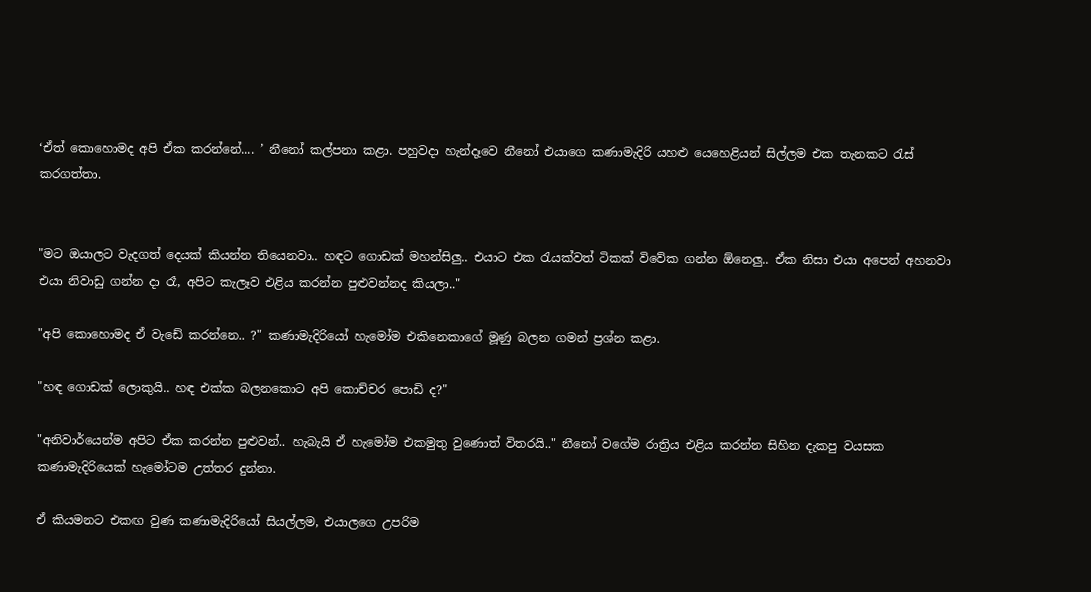‘ඒත් කොහොමද අපි ඒක කරන්නේ.... ’ නීනෝ කල්පනා කළා. පහුවදා හැන්දෑවෙ නීනෝ එයාගෙ කණාමැදිරි යහළු යෙහෙළියන් සිල්ලම එක තැනකට රැස් කරගත්තා.


"මට ඔයාලට වැදගත් දෙයක් කියන්න තියෙනවා.. හඳට ගොඩක් මහන්සිලු.. එයාට එක රැයක්වත් ටිකක් විවේක ගන්න ඕනෙලු.. ඒක නිසා එයා අපෙන් අහනවා එයා නිවාඩු ගන්න දා රෑ, අපිට කැලෑව එළිය කරන්න පුළුවන්නද කියලා.."

"අපි කොහොමද ඒ වැඩේ කරන්නෙ.. ?" කණාමැදිරියෝ හැමෝම එකිනෙකාගේ මූණු බලන ගමන් ප්‍රශ්න කළා.

"හඳ ගොඩක් ලොකුයි.. හඳ එක්ක බලනකොට අපි කොච්චර පොඩි ද?"

"අනිවාර්යෙන්ම අපිට ඒක කරන්න පුළුවන්.. හැබැයි ඒ හැමෝම එකමුතු වුණොත් විතරයි.." නීනෝ වගේම රාත්‍රිය එළිය කරන්න සිහින දැකපු වයසක කණාමැදිරියෙක් හැමෝටම උත්තර දුන්නා.

ඒ කියමනට එකඟ වුණ කණාමැදිරියෝ සියල්ලම, එයාලගෙ උපරිම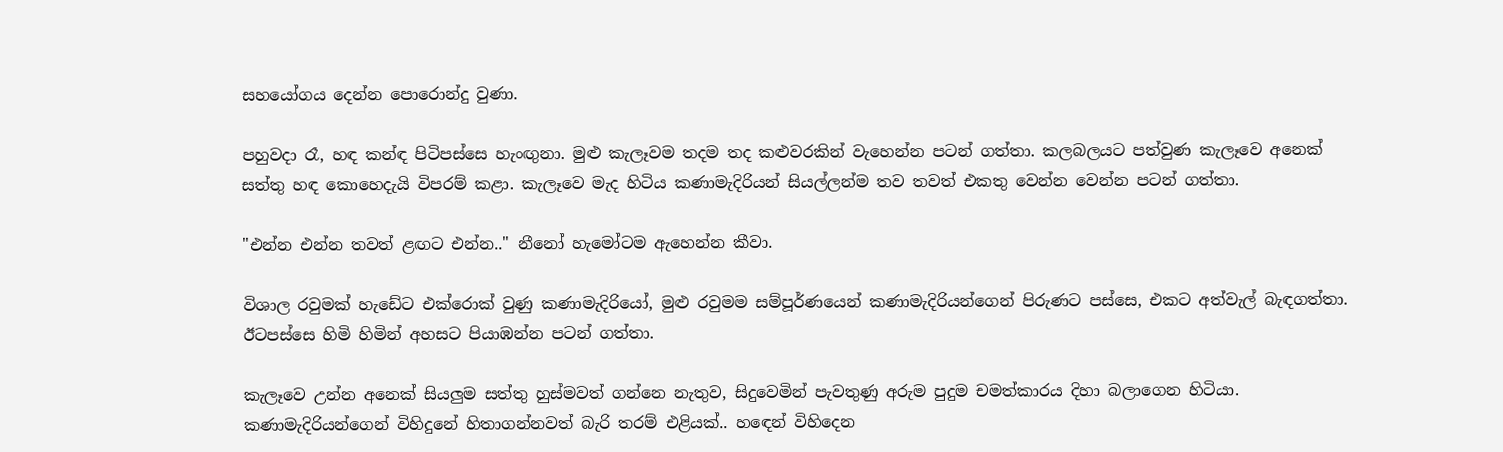සහයෝගය දෙන්න පොරොන්දු වුණා.

පහුවදා රෑ, හඳ කන්ඳ පිටිපස්සෙ හැංඟුනා. මුළු කැලෑවම තදම තද කළුවරකින් වැහෙන්න පටන් ගත්තා. කලබලයට පත්වුණ කැලෑවෙ අනෙක් සත්තු හඳ කොහෙදැයි විපරම් කළා. කැලෑවෙ මැද හිටිය කණාමැදිරියන් සියල්ලන්ම තව තවත් එකතු වෙන්න වෙන්න පටන් ගත්තා.

"එන්න එන්න තවත් ළඟට එන්න.." නීනෝ හැමෝටම ඇහෙන්න කීවා.

විශාල රවුමක් හැඩේට එක්රොක් වුණු කණාමැදිරියෝ, මුළු රවුමම සම්පූර්ණයෙන් කණාමැදිරියන්ගෙන් පිරුණට පස්සෙ, එකට අත්වැල් බැඳගත්තා. ඊටපස්සෙ හිමි හිමින් අහසට පියාඹන්න පටන් ගත්තා.

කැලෑවෙ උන්න අනෙක් සියලුම සත්තු හුස්මවත් ගන්නෙ නැතුව, සිදුවෙමින් පැවතුණු අරුම පුදුම චමත්කාරය දිහා බලාගෙන හිටියා. කණාමැදිරියන්ගෙන් විහිදුනේ හිතාගන්නවත් බැරි තරම් එළියක්.. හඳෙන් විහිදෙන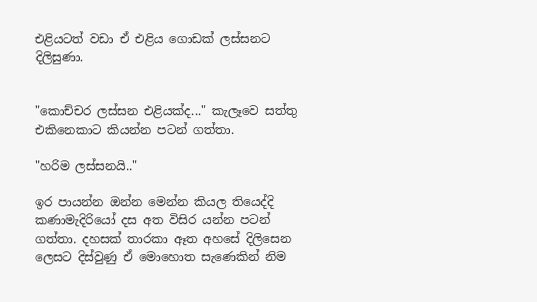එළියටත් වඩා ඒ එළිය ගොඩක් ලස්සනට දිලිසුණා.


"කොච්චර ලස්සන එළියක්ද..." කැලෑවෙ සත්තු එකිනෙකාට කියන්න පටන් ගත්තා.

"හරිම ලස්සනයි.."

ඉර පායන්න ඔන්න මෙන්න කියල තියෙද්දි කණාමැදිරියෝ දස අත විසිර යන්න පටන් ගත්තා. දහසක් තාරකා ඈත අහසේ දිලිසෙන ලෙසට දිස්වුණු ඒ මොහොත සැණෙකින් නිම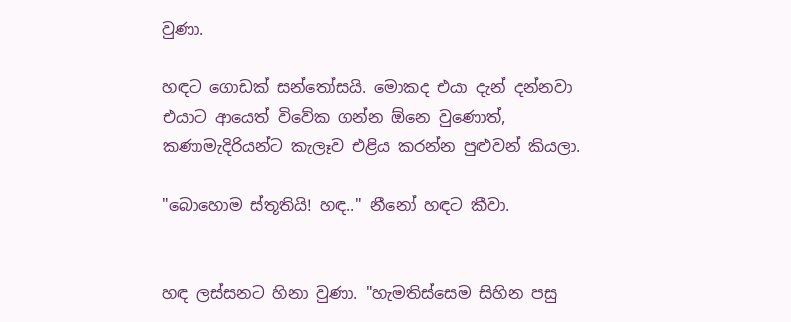වුණා.

හඳට ගොඩක් සන්තෝසයි. මොකද එයා දැන් දන්නවා එයාට ආයෙත් විවේක ගන්න ඕනෙ වුණොත්, කණාමැදිරියන්ට කැලෑව එළිය කරන්න පුළුවන් කියලා.

"බොහොම ස්තූතියි! හඳ.." නීනෝ හඳට කීවා.


හඳ ලස්සනට හිනා වුණා. "හැමතිස්සෙම සිහින පසු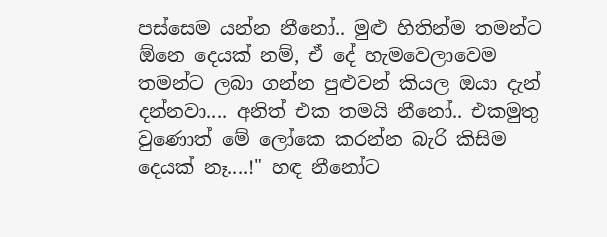පස්සෙම යන්න නීනෝ.. මුළු හිතින්ම තමන්ට ඕනෙ දෙයක් නම්, ඒ දේ හැමවෙලාවෙම තමන්ට ලබා ගන්න පුළුවන් කියල ඔයා දැන් දන්නවා.... අනිත් එක තමයි නීනෝ.. එකමුතු වුණොත් මේ ලෝකෙ කරන්න බැරි කිසිම දෙයක් නෑ....!" හඳ නීනෝට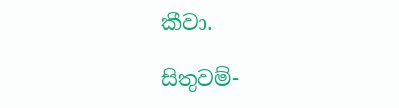කීවා.

සිතුවම්-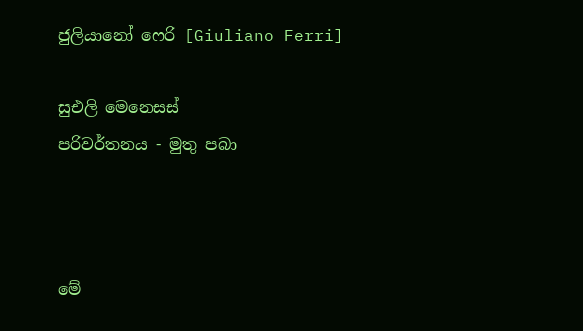ජුලියානෝ ෆෙරි [Giuliano Ferri]

සුඑලි මෙනෙසස්
පරිවර්තනය - මුතු පබා



මේ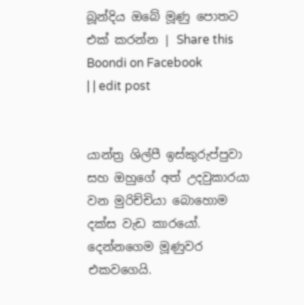බූන්දිය ඔබේ මූණු පොතට එක් කරන්න | Share this Boondi on Facebook
| | edit post


යාන්ත්‍ර ශිල්පී ඉස්කුරුප්පුවා සහ ඔහුගේ අත් උදවුකාරයා වන මුරිච්චියා බොහොම දක්ස වැඩ කාරයෝ. දෙන්නගෙම මූණුවර එකවගෙයි.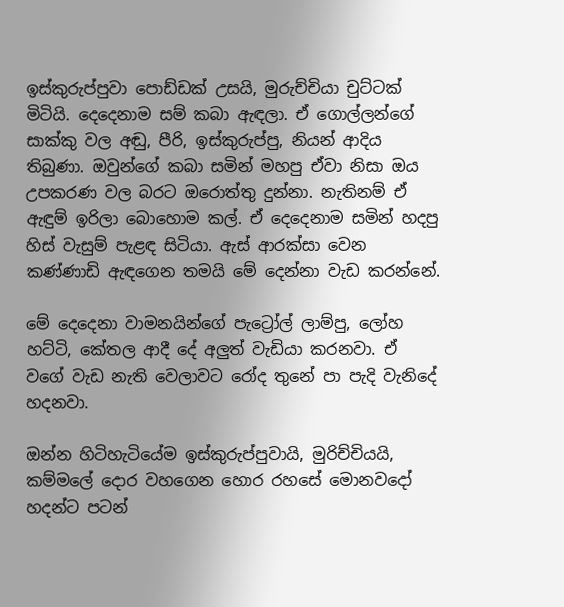ඉස්කුරුප්පුවා පොඩ්ඩක් උසයි, මුරුච්චියා චුට්ටක් මිටියි. දෙදෙනාම සම් කබා ඇඳලා. ඒ ගොල්ලන්ගේ සාක්කු වල අඬු, පීරි, ඉස්කුරුප්පු, නියන් ආදිය තිබුණා. ඔවුන්ගේ කබා සමින් මහපු ඒවා නිසා ඔය උපකරණ වල බරට ඔරොත්තු දුන්නා. නැතිනම් ඒ ඇඳුම් ඉරිලා බොහොම කල්. ඒ දෙදෙනාම සමින් හදපු හිස් වැසුම් පැළඳ සිටියා. ඇස් ආරක්සා වෙන කණ්ණාඩි ඇඳගෙන තමයි මේ දෙන්නා වැඩ කරන්නේ.

මේ දෙදෙනා වාමනයින්ගේ පැට්‍රෝල් ලාම්පු, ලෝහ හට්ටි, කේතල ආදී දේ අලුත් වැඩියා කරනවා. ඒ වගේ වැඩ නැති වෙලාවට රෝද තුනේ පා පැදි වැනිදේ හදනවා.

ඔන්න හිටිහැටියේම ඉස්කුරුප්පුවායි, මුරිච්චියයි, කම්මලේ දොර වහගෙන හොර රහසේ මොනවදෝ හදන්ට පටන්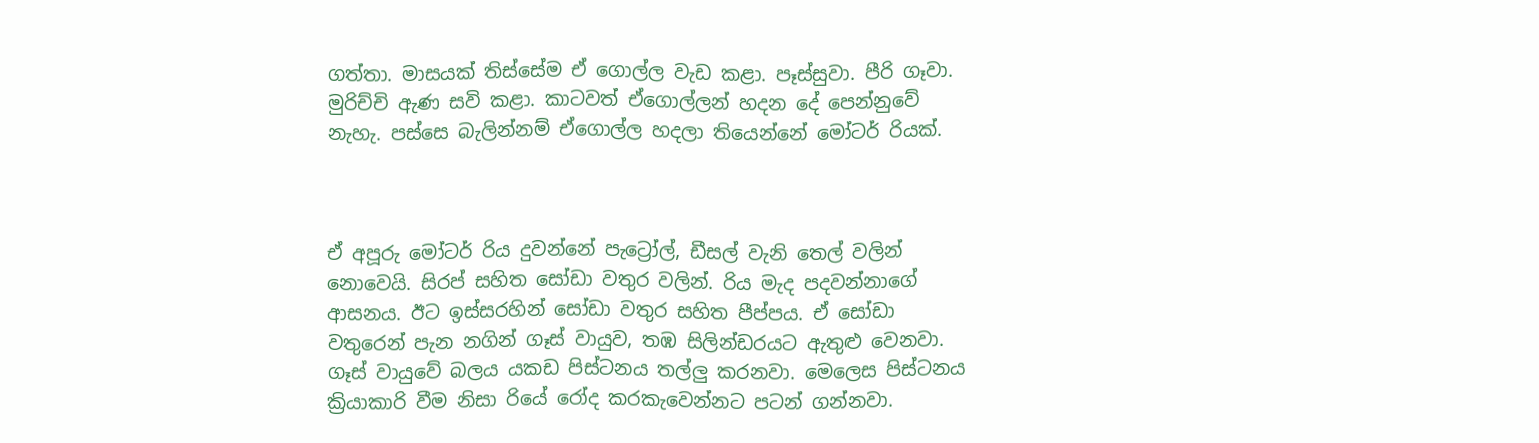ගත්තා. මාසයක් තිස්සේම ඒ ගොල්ල වැඩ කළා. පෑස්සුවා. පීරි ගෑවා. මුරිච්චි ඇණ සවි කළා. කාටවත් ඒගොල්ලන් හදන දේ පෙන්නුවේ නැහැ. පස්සෙ බැලින්නම් ඒගොල්ල හදලා තියෙන්නේ මෝටර් රියක්.



ඒ අපූරු මෝටර් රිය දුවන්නේ පැට්‍රෝල්, ඩීසල් වැනි තෙල් වලින් නොවෙයි. සිරප් සහිත සෝඩා වතුර වලින්. රිය මැද පදවන්නාගේ ආසනය. ඊට ඉස්සරහින් සෝඩා වතුර සහිත පීප්පය. ඒ සෝඩා වතුරෙන් පැන නගින් ගෑස් වායුව, තඹ සිලින්ඩරයට ඇතුළු වෙනවා. ගෑස් වායුවේ බලය යකඩ පිස්ටනය තල්ලු කරනවා. මෙලෙස පිස්ටනය ක්‍රියාකාරි වීම නිසා රියේ රෝද කරකැවෙන්නට පටන් ගන්නවා.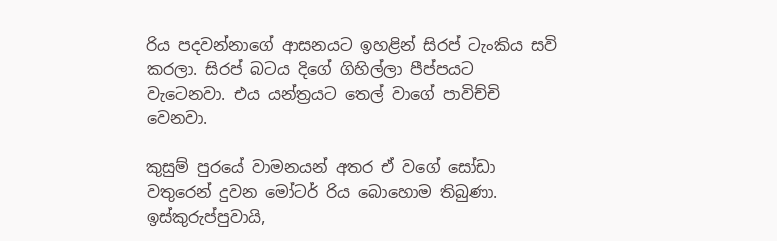රිය පදවන්නාගේ ආසනයට ඉහළින් සිරප් ටැංකිය සවි කරලා. සිරප් බටය දිගේ ගිහිල්ලා පීප්පයට වැටෙනවා. එය යන්ත්‍රයට තෙල් වාගේ පාවිච්චි වෙනවා.

කුසුම් පුරයේ වාමනයන් අතර ඒ වගේ සෝඩා වතුරෙන් දුවන මෝටර් රිය බොහොම තිබුණා. ඉස්කුරුප්පුවායි,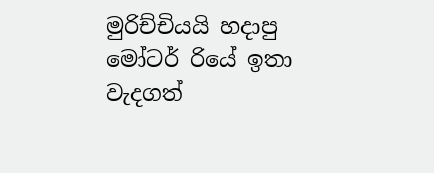මුරිච්චියයි හදාපු මෝටර් රියේ ඉතා වැදගත්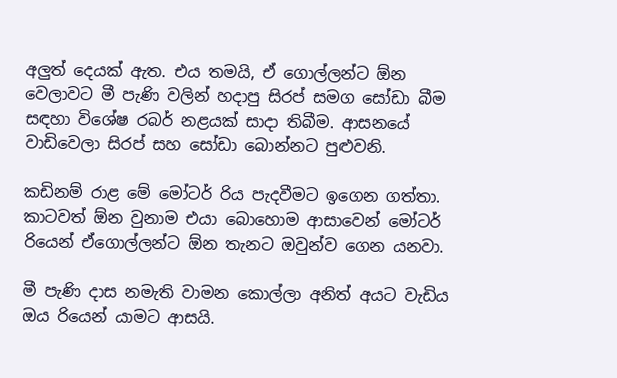අලුත් දෙයක් ඇත. එය තමයි, ඒ ගොල්ලන්ට ඕන වෙලාවට මී පැණි වලින් හදාපු සිරප් සමග සෝඩා බීම සඳහා විශේෂ රබර් නළයක් සාදා තිබීම. ආසනයේ වාඩිවෙලා සිරප් සහ සෝඩා බොන්නට පුළුවනි.

කඩිනම් රාළ මේ මෝටර් රිය පැදවීමට ඉගෙන ගත්තා. කාටවත් ඕන වුනාම එයා බොහොම ආසාවෙන් මෝටර් රියෙන් ඒගොල්ලන්ට ඕන තැනට ඔවුන්ව ගෙන යනවා.

මී පැණි දාස නමැති වාමන කොල්ලා අනිත් අයට වැඩිය ඔය රියෙන් යාමට ආසයි.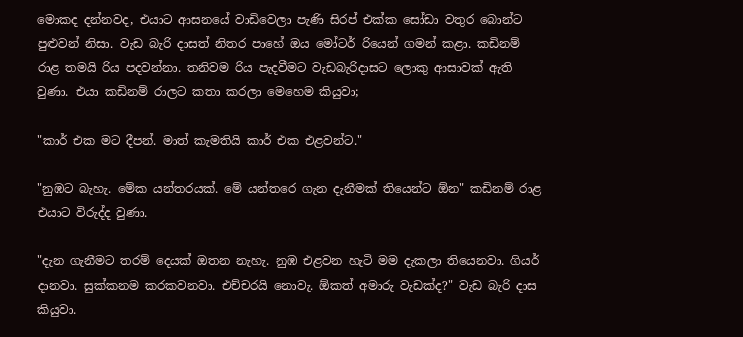මොකද දන්නවද, එයාට ආසනයේ වාඩිවෙලා පැණි සිරප් එක්ක සෝඩා වතුර බොන්ට පුළුවන් නිසා. වැඩ බැරි දාසත් නිතර පාහේ ඔය මෝටර් රියෙන් ගමන් කළා. කඩිනම් රාළ තමයි රිය පදවන්නා. තනිවම රිය පැදවීමට වැඩබැරිදාසට ලොකු ආසාවක් ඇති වුණා. එයා කඩිනම් රාලට කතා කරලා මෙහෙම කියුවා;

"කාර් එක මට දීපන්. මාත් කැමතියි කාර් එක එළවන්ට."

"නුඹට බැහැ. මේක යන්තරයක්. මේ යන්තරෙ ගැන දැනීමක් තියෙන්ට ඕන" කඩිනම් රාළ එයාට විරුද්ද වුණා.

"දැන ගැනීමට තරම් දෙයක් ඔතන නැහැ. නුඹ එළවන හැටි මම දැකලා තියෙනවා. ගියර් දානවා. සුක්කනම කරකවනවා. එච්චරයි නොවැ. ඕකත් අමාරු වැඩක්ද?" වැඩ බැරි දාස කියුවා.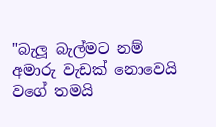"බැලූ බැල්මට නම් අමාරු වැඩක් නොවෙයි වගේ තමයි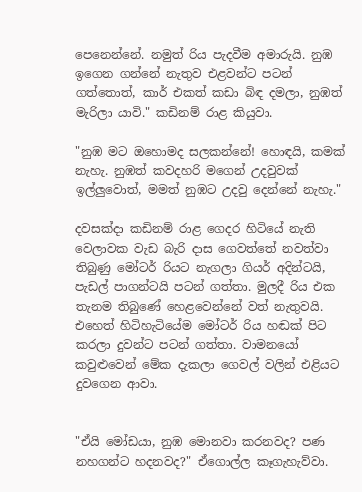පෙනෙන්නේ. නමුත් රිය පැදවීම අමාරුයි. නුඹ ඉගෙන ගන්නේ නැතුව එළවන්ට පටන් ගත්තොත්, කාර් එකත් කඩා බිඳ දමලා, නුඹත් මැරිලා යාවි." කඩිනම් රාළ කියුවා.

"නුඹ මට ඔහොමද සලකන්නේ! හොඳයි, කමක් නැහැ. නුඹත් කවදහරි මගෙන් උදවුවක් ඉල්ලුවොත්, මමත් නුඹට උදවු දෙන්නේ නැහැ."

දවසක්දා කඩිනම් රාළ ගෙදර හිටියේ නැති වෙලාවක වැඩ බැරි දාස ගෙවත්තේ නවත්වා තිබුණු මෝටර් රියට නැගලා ගියර් අදින්ටයි, පැඩල් පාගන්ටයි පටන් ගත්තා. මුලදී රිය එක තැනම තිබුණේ හෙළවෙන්නේ වත් නැතුවයි. එහෙත් හිටිහැටියේම මෝටර් රිය හඬක් පිට කරලා දුවන්ට පටන් ගත්තා. වාමනයෝ කවුළුවෙන් මේක දැකලා ගෙවල් වලින් එළියට දුවගෙන ආවා.


"ඒයි මෝඩයා, නුඹ මොනවා කරනවද? පණ නහගන්ට හදනවද?" ඒගොල්ල කෑගැහැව්වා.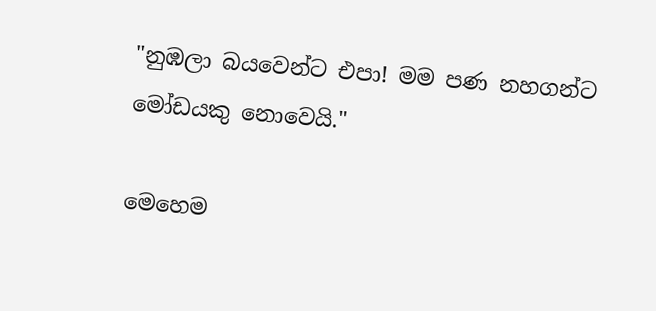"නුඹලා බයවෙන්ට එපා! මම පණ නහගන්ට මෝඩයකු නොවෙයි."

මෙහෙම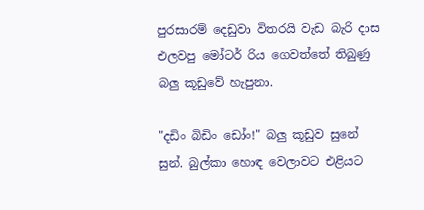පුරසාරම් දෙඩුවා විතරයි වැඩ බැරි දාස එලවපු මෝටර් රිය ගෙවත්තේ තිබුණු බලු කූඩුවේ හැපුනා.

"දඩිං බිඩිං ඩෝං!" බලු කූඩුව සුනේ සුන්. බුල්කා හොඳ වෙලාවට එළියට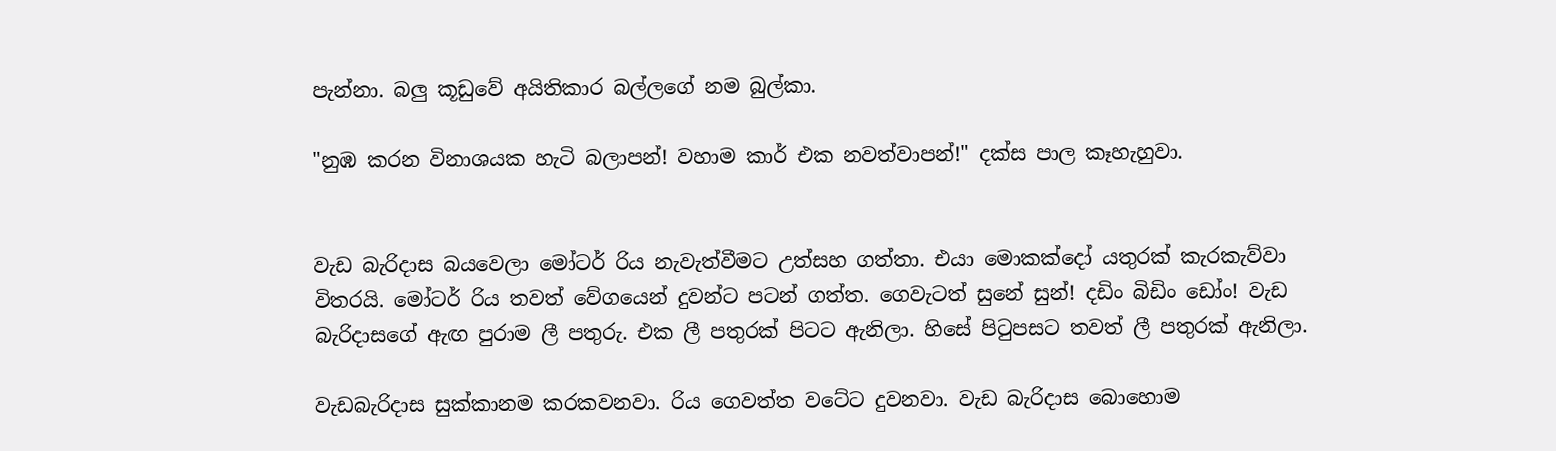පැන්නා. බලු කූඩුවේ අයිතිකාර බල්ලගේ නම බුල්කා.

"නුඹ කරන විනාශයක හැටි බලාපන්! වහාම කාර් එක නවත්වාපන්!" දක්ස පාල කෑහැහුවා.


වැඩ බැරිදාස බයවෙලා මෝටර් රිය නැවැත්වීමට උත්සහ ගත්තා. එයා මොකක්දෝ යතුරක් කැරකැව්වා විතරයි. මෝටර් රිය තවත් වේගයෙන් දුවන්ට පටන් ගත්ත. ගෙවැටත් සුනේ සුන්! දඩිං බිඩිං ඩෝං! වැඩ බැරිදාසගේ ඇඟ පුරාම ලී පතුරු. එක ලී පතුරක් පිටට ඇනිලා. හිසේ පිටුපසට තවත් ලී පතුරක් ඇනිලා.

වැඩබැරිදාස සුක්කානම කරකවනවා. රිය ගෙවත්ත වටේට දුවනවා. වැඩ බැරිදාස බොහොම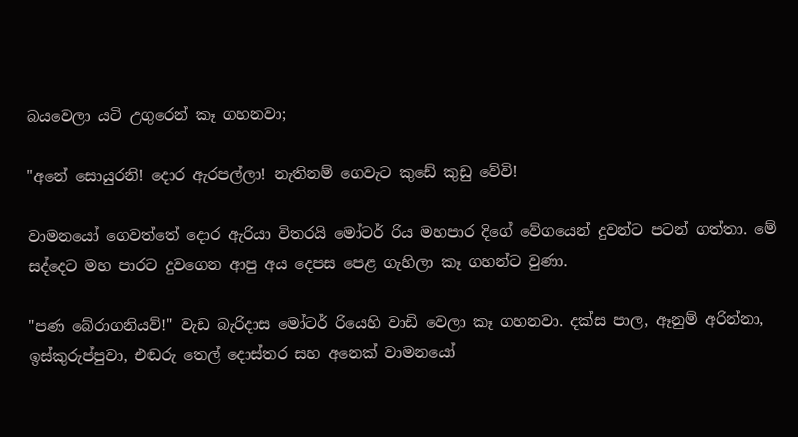බයවෙලා යටි උගුරෙන් කෑ ගහනවා;

"අනේ සොයුරනි! දොර ඇරපල්ලා! නැතිනම් ගෙවැට කුඩේ කුඩු වේවි!

වාමනයෝ ගෙවත්තේ දොර ඇරියා විතරයි මෝටර් රිය මහපාර දිගේ වේගයෙන් දුවන්ට පටන් ගත්තා. මේ සද්දෙට මහ පාරට දුවගෙන ආපු අය දෙපස පෙළ ගැහිලා කෑ ගහන්ට වුණා.

"පණ බේරාගනියව්!" වැඩ බැරිදාස මෝටර් රියෙහි වාඩි වෙලා කෑ ගහනවා. දක්ස පාල, ඈනුම් අරින්නා, ඉස්කුරුප්පුවා, එඬරු තෙල් දොස්තර සහ අනෙක් වාමනයෝ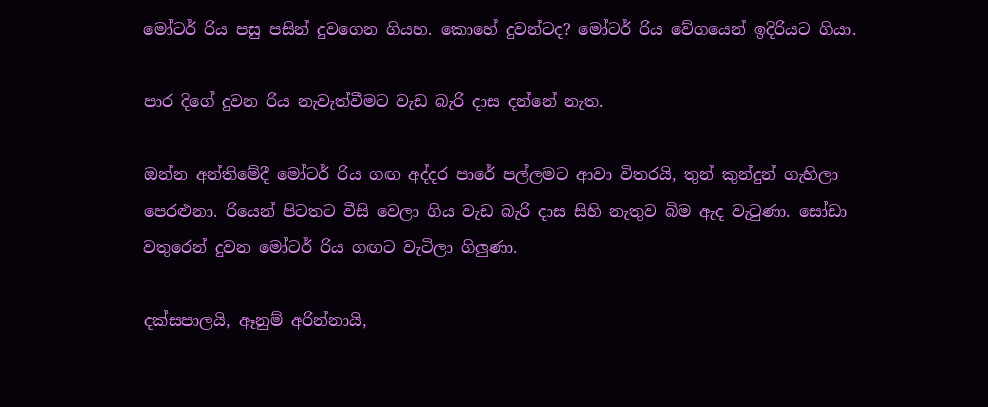මෝටර් රිය පසු පසින් දුවගෙන ගියහ. කොහේ දුවන්ටද? මෝටර් රිය වේගයෙන් ඉදිරියට ගියා.

පාර දිගේ දුවන රිය නැවැත්වීමට වැඩ බැරි දාස දන්නේ නැත.

ඔන්න අන්තිමේදී මෝටර් රිය ගඟ අද්දර පාරේ පල්ලමට ආවා විතරයි, තුන් කුන්දුන් ගැහිලා පෙරළුනා. රියෙන් පිටතට වීසි වෙලා ගිය වැඩ බැරි දාස සිහි නැතුව බිම ඇද වැටුණා. සෝඩා වතුරෙන් දුවන මෝටර් රිය ගඟට වැටිලා ගිලුණා.

දක්සපාලයි, ඈනුම් අරින්නායි,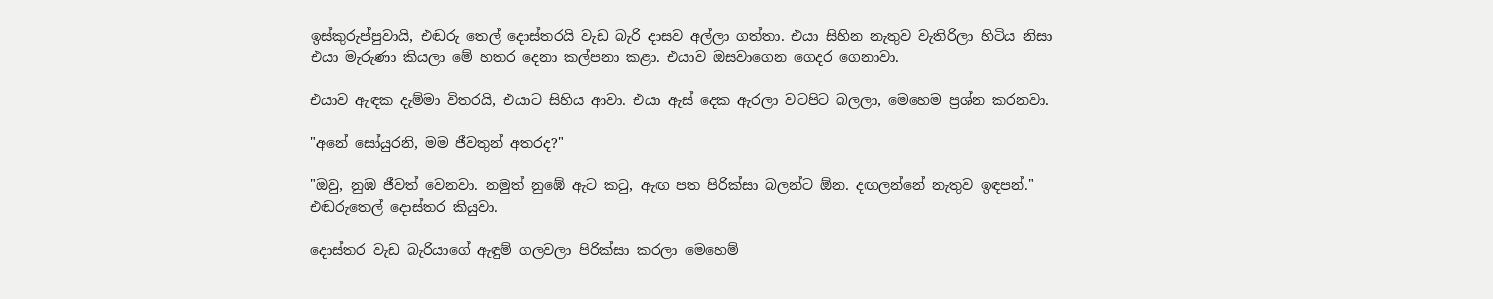ඉස්කුරුප්පුවායි, එඬරු තෙල් දොස්තරයි වැඩ බැරි දාසව අල්ලා ගත්තා. එයා සිහින නැතුව වැතිරිලා හිටිය නිසා එයා මැරුණා කියලා මේ හතර දෙනා කල්පනා කළා. එයාව ඔසවාගෙන ගෙදර ගෙනාවා.

එයාව ඇඳක දැම්මා විතරයි, එයාට සිහිය ආවා. එයා ඇස් දෙක ඇරලා වටපිට බලලා, මෙහෙම ප්‍රශ්න කරනවා.

"අනේ සෝයුරනි, මම ජීවතුන් අතරද?"

"ඔවු, නුඹ ජීවත් වෙනවා. නමුත් නුඹේ ඇට කටු, ඇඟ පත පිරික්සා බලන්ට ඕන. දඟලන්නේ නැතුව ඉඳපන්." එඬරුතෙල් දොස්තර කියුවා.

දොස්තර වැඩ බැරියාගේ ඇඳුම් ගලවලා පිරික්සා කරලා මෙහෙම්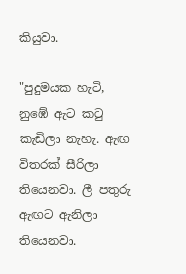කියුවා.

"පුදුමයක හැටි, නුඹේ ඇට කටු කැඩිලා නැහැ. ඇඟ විතරක් සීරිලා තියෙනවා. ලී පතුරු ඇඟට ඇනිලා තියෙනවා.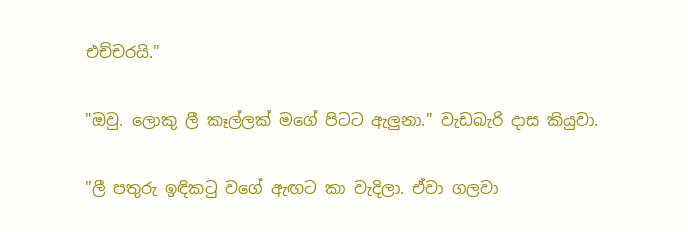එච්චරයි."

"ඔවු. ලොකු ලී කෑල්ලක් මගේ පිටට ඇලුනා." වැඩබැරි දාස කියුවා.

"ලී පතුරු ඉඳිකටු වගේ ඇඟට කා වැදිලා. ඒවා ගලවා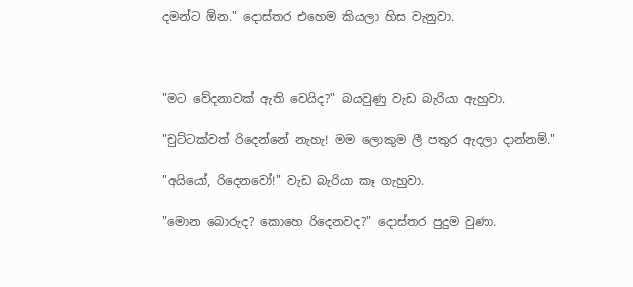දමන්ට ඕන." දොස්තර එහෙම කියලා හිස වැනුවා.



"මට වේදනාවක් ඇති වෙයිද?" බයවුණු වැඩ බැරියා ඇහුවා.

"චුට්ටක්වත් රිදෙන්නේ නැහැ! මම ලොකුම ලී පතුර ඇදලා දාන්නම්."

"අයියෝ, රිදෙනවෝ!" වැඩ බැරියා කෑ ගැහුවා.

"මොන බොරුද? කොහෙ රිදෙනවද?" දොස්තර පුදුම වුණා.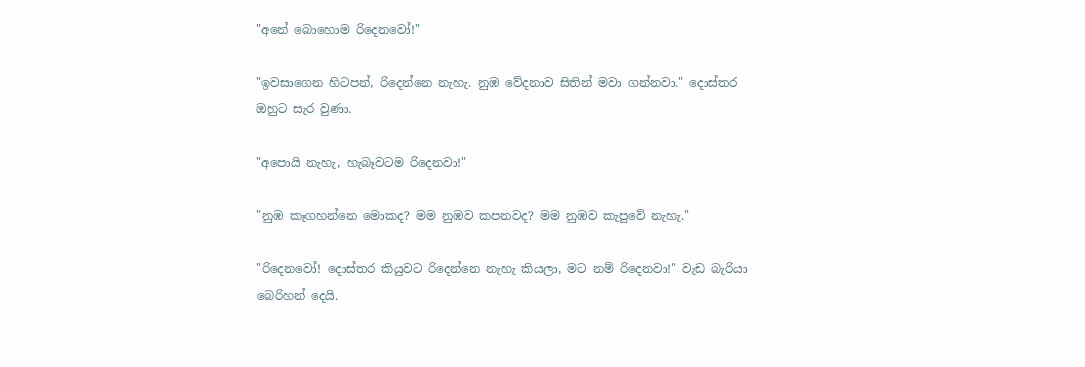"අනේ බොහොම රිදෙනවෝ!"

"ඉවසාගෙන හිටපන්, රිදෙන්නෙ නැහැ. නුඹ වේදනාව සිතින් මවා ගන්නවා." දොස්තර ඔහුට සැර වුණා.

"අපොයි නැහැ, හැබෑවටම රිදෙනවා!"

"නුඹ කෑගහන්නෙ මොකද? මම නුඹව කපනවද? මම නුඹව කැපුවේ නැහැ."

"රිදෙනවෝ! දොස්තර කියුවට රිදෙන්නෙ නැහැ කියලා, මට නම් රිදෙනවා!" වැඩ බැරියා බෙරිහන් දෙයි.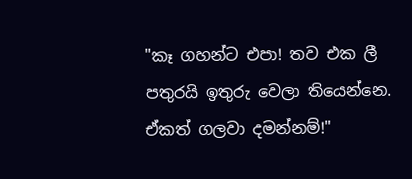"කෑ ගහන්ට එපා! තව එක ලී පතුරයි ඉතුරු වෙලා තියෙන්නෙ. ඒකත් ගලවා දමන්නම්!"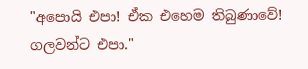"අපොයි එපා! ඒක එහෙම තිබුණාවේ! ගලවන්ට එපා."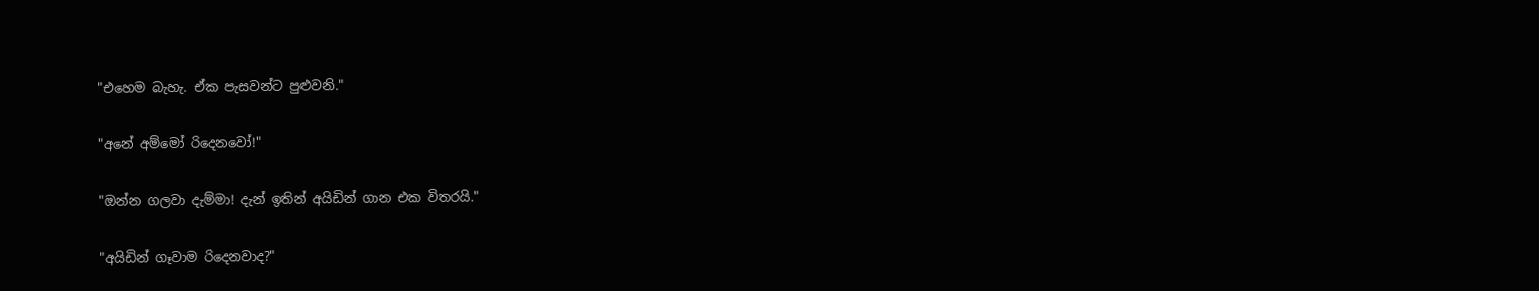"එහෙම බැහැ. ඒක පැසවන්ට පුළුවනි."

"අනේ අම්මෝ රිදෙනවෝ!"

"ඔන්න ගලවා දැම්මා! දැන් ඉතින් අයිඩින් ගාන එක විතරයි."

"අයිඩින් ගෑවාම රිදෙනවාද?"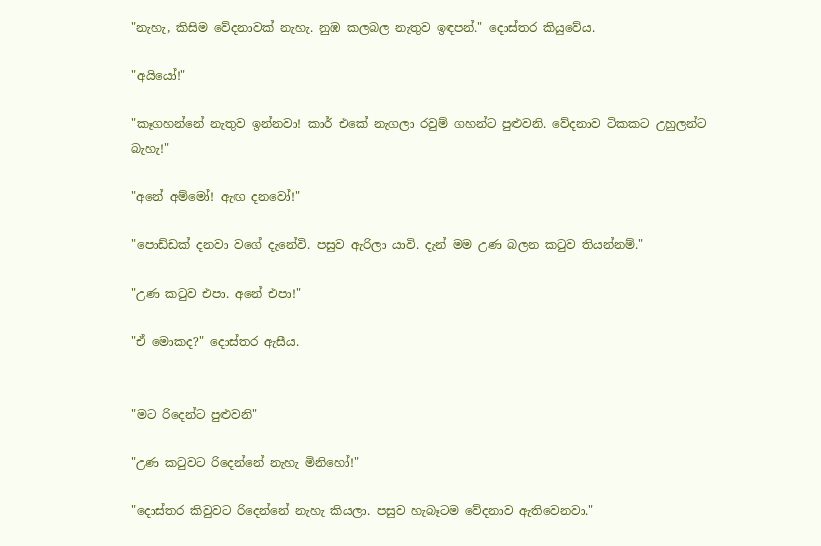"නැහැ, කිසිම වේදනාවක් නැහැ. නුඹ කලබල නැතුව ඉඳපන්." දොස්තර කියුවේය.

"අයියෝ!"

"කෑගහන්නේ නැතුව ඉන්නවා! කාර් එකේ නැගලා රවුම් ගහන්ට පුළුවනි. වේදනාව ටිකකට උහුලන්ට බැහැ!"

"අනේ අම්මෝ! ඇඟ දනවෝ!"

"පොඩ්ඩක් දනවා වගේ දැනේවි. පසුව ඇරිලා යාවි. දැන් මම උණ බලන කටුව තියන්නම්."

"උණ කටුව එපා. අනේ එපා!"

"ඒ මොකද?" දොස්තර ඇසීය.


"මට රිදෙන්ට පුළුවනි"

"උණ කටුවට රිදෙන්නේ නැහැ මිනිහෝ!"

"දොස්තර කිවුවට රිදෙන්නේ නැහැ කියලා. පසුව හැබෑටම වේදනාව ඇතිවෙනවා."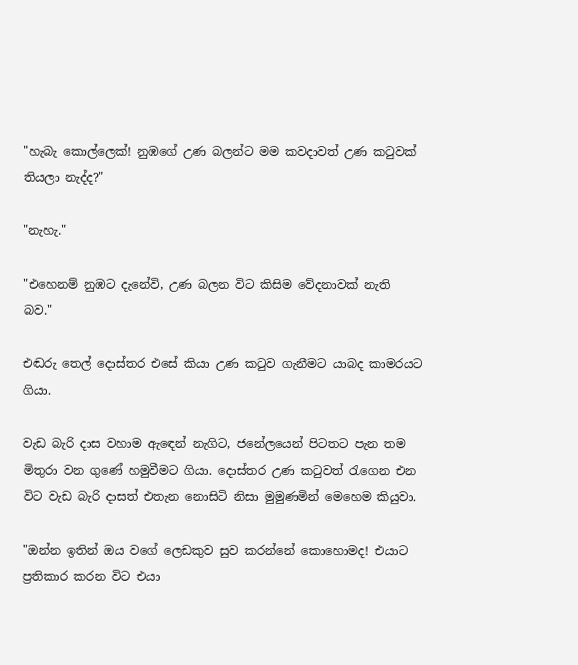"හැබැ කොල්ලෙක්! නුඹගේ උණ බලන්ට මම කවදාවත් උණ කටුවක් තියලා නැද්ද?"

"නැහැ."

"එහෙනම් නුඹට දැනේවි, උණ බලන විට කිසිම වේදනාවක් නැති බව."

එඬරු තෙල් දොස්තර එසේ කියා උණ කටුව ගැනීමට යාබද කාමරයට ගියා.

වැඩ බැරි දාස වහාම ඇඳෙන් නැගිට, ජනේලයෙන් පිටතට පැන තම මිතුරා වන ගුණේ හමුවීමට ගියා. දොස්තර උණ කටුවත් රැගෙන එන විට වැඩ බැරි දාසත් එතැන නොසිටි නිසා මුමුණමින් මෙහෙම කියුවා.

"ඔන්න ඉතින් ඔය වගේ ලෙඩකුව සුව කරන්නේ කොහොමද! එයාට ප්‍රතිකාර කරන විට එයා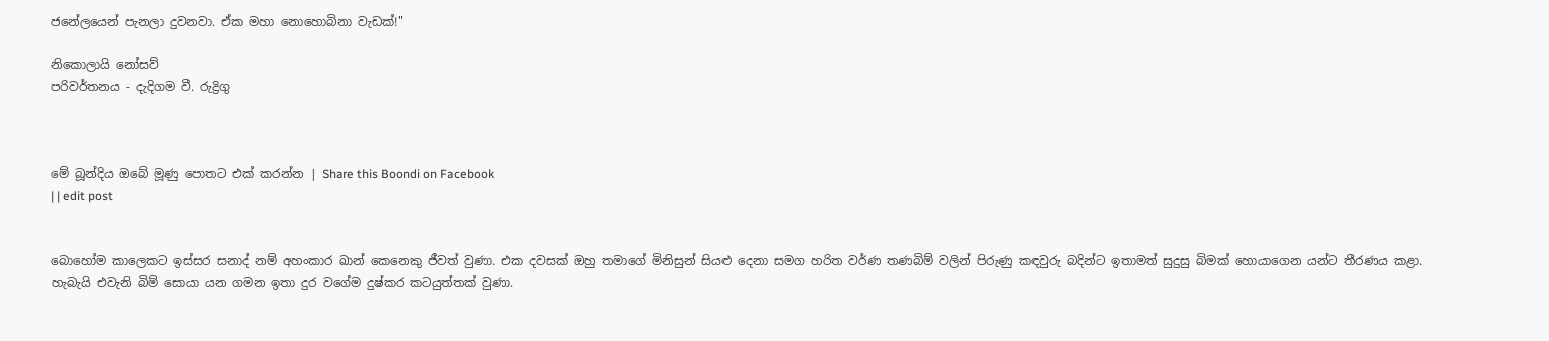ජනේලයෙන් පැනලා දුවනවා. ඒක මහා නොහොබිනා වැඩක්!"

නිකොලායි නෝසව්
පරිවර්තනය - දැදිගම වී. රුද්‍රිගු



මේ බූන්දිය ඔබේ මූණු පොතට එක් කරන්න | Share this Boondi on Facebook
| | edit post


බොහෝම කාලෙකට ඉස්සර සනාද් නම් අහංකාර ඛාන් කෙනෙකු ජීවත් වුණා. එක දවසක් ඔහු තමාගේ මිනිසුන් සියළු දෙනා සමග හරිත වර්ණ තණබිම් වලින් පිරුණු කඳවුරු බදින්ට ඉතාමත් සුදුසු බිමක් හොයාගෙන යන්ට තීරණය කළා. හැබැයි එවැනි බිම් සොයා යන ගමන ඉතා දුර වගේම දුෂ්කර කටයුත්තක් වුණා.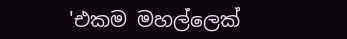'එකම මහල්ලෙක්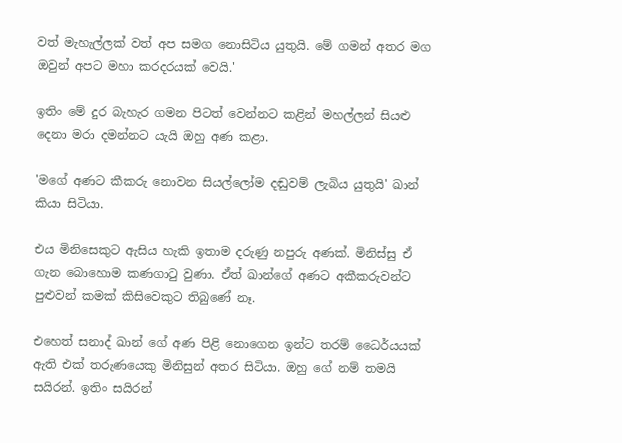වත් මැහැල්ලක් වත් අප සමග නොසිටිය යුතුයි. මේ ගමන් අතර මග ඔවුන් අපට මහා කරදරයක් වෙයි.'

ඉතිං මේ දුර බැහැර ගමන පිටත් වෙන්නට කළින් මහල්ලන් සියළු දෙනා මරා දමන්නට යැයි ඔහු අණ කළා.

'මගේ අණට කීකරු නොවන සියල්ලෝම දඬුවම් ලැබිය යුතුයි' ඛාන් කියා සිටියා.

එය මිනිසෙකුට ඇසිය හැකි ඉතාම දරුණු නපුරු අණක්. මිනිස්සු ඒ ගැන බොහොම කණගාටු වුණා. ඒත් ඛාන්ගේ අණට අකීකරුවන්ට පුළුවන් කමක් කිසිවෙකුට තිබුණේ නෑ.

එහෙත් සනාද් ඛාන් ගේ අණ පිළි නොගෙන ඉන්ට තරම් ධෛර්යයක් ඇති එක් තරුණයෙකු මිනිසුන් අතර සිටියා. ඔහු ගේ නම් තමයි සයිරන්. ඉතිං සයිරන්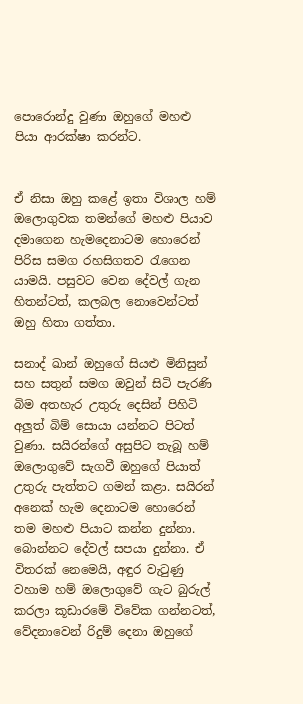පොරොන්දු වුණා ඔහුගේ මහළු පියා ආරක්ෂා කරන්ට.


ඒ නිසා ඔහු කළේ ඉතා විශාල හම් ඔලොගුවක තමන්ගේ මහළු පියාව දමාගෙන හැමදෙනාටම හොරෙන් පිරිස සමග රහසිගතව රැගෙන යාමයි. පසුවට වෙන දේවල් ගැන හිතන්ටත්, කලබල නොවෙන්ටත් ඔහු හිතා ගත්තා.

සනාද් ඛාන් ඔහුගේ සියළු මිනිසුන් සහ සතුන් සමග ඔවුන් සිටි පැරණි බිම අතහැර උතුරු දෙසින් පිහිටි අලුත් බිම් සොයා යන්නට පිටත් වුණා. සයිරන්ගේ අසුපිට තැබූ හම් ඔලොගුවේ සැගවී ඔහුගේ පියාත් උතුරු පැත්තට ගමන් කළා. සයිරන් අනෙක් හැම දෙනාටම හොරෙන් තම මහළු පියාට කන්න දුන්නා. බොන්නට දේවල් සපයා දුන්නා. ඒ විතරක් නෙමෙයි, අඳුර වැටුණු වහාම හම් ඔලොගුවේ ගැට බුරුල් කරලා කූඩාරමේ විවේක ගන්නටත්, වේදනාවෙන් රිදුම් දෙනා ඔහුගේ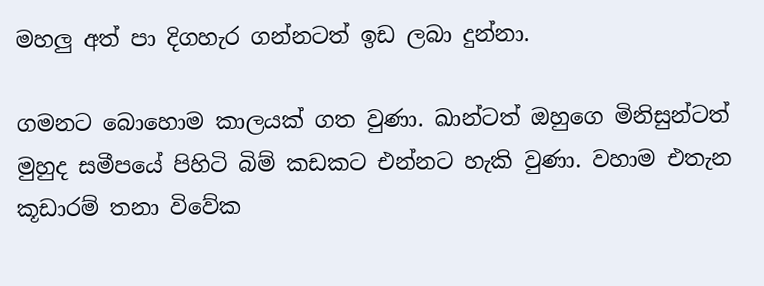මහලු අත් පා දිගහැර ගන්නටත් ඉඩ ලබා දුන්නා.

ගමනට බොහොම කාලයක් ගත වුණා. ඛාන්ටත් ඔහුගෙ මිනිසුන්ටත් මුහුද සමීපයේ පිහිටි බිම් කඩකට එන්නට හැකි වුණා. වහාම එතැන කූඩාරම් තනා විවේක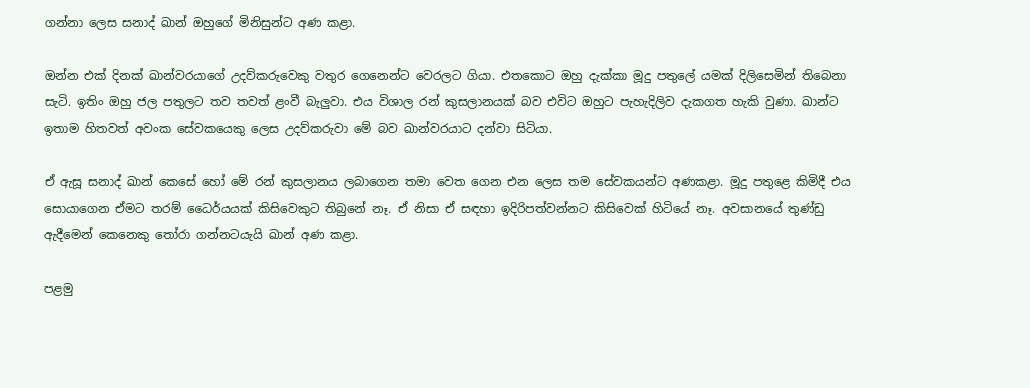ගන්නා ලෙස සනාද් ඛාන් ඔහුගේ මිනිසුන්ට අණ කළා.

ඔන්න එක් දිනක් ඛාන්වරයාගේ උදව්කරුවෙකු වතුර ගෙනෙන්ට වෙරලට ගියා. එතකොට ඔහු දැක්කා මූදු පතුලේ යමක් දිලිසෙමින් තිබෙනා සැටි. ඉතිං ඔහු ජල පතුලට තව තවත් ළංවී බැලුවා. එය විශාල රන් කුසලානයක් බව එවිට ඔහුට පැහැදිලිව දැකගත හැකි වුණා. ඛාන්ට ඉතාම හිතවත් අවංක සේවකයෙකු ලෙස උදව්කරුවා මේ බව ඛාන්වරයාට දන්වා සිටියා.

ඒ ඇසූ සනාද් ඛාන් කෙසේ හෝ මේ රන් කුසලානය ලබාගෙන තමා වෙත ගෙන එන ලෙස තම සේවකයන්ට අණකළා. මූදු පතුළෙ කිමිදී එය සොයාගෙන ඒමට තරම් ධෛර්යයක් කිසිවෙකුට තිබුනේ නෑ. ඒ නිසා ඒ සඳහා ඉදිරිපත්වන්නට කිසිවෙක් හිටියේ නෑ. අවසානයේ තුණ්ඩු ඇදීමෙන් කෙනෙකු තෝරා ගන්නටයැයි ඛාන් අණ කළා.

පළමු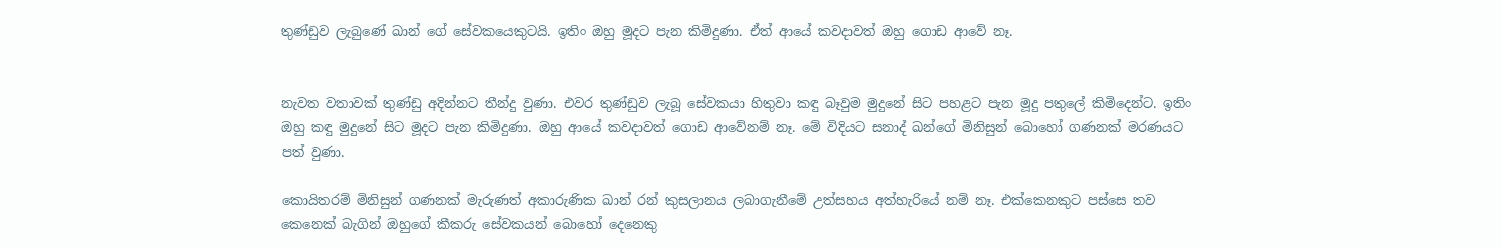තුණ්ඩුව ලැබුණේ ඛාන් ගේ සේවකයෙකුටයි. ඉතිං ඔහු මූදට පැන කිමිදුණා. ඒත් ආයේ කවදාවත් ඔහු ගොඩ ආවේ නෑ.


නැවත වතාවක් තුණ්ඩු අදින්නට තීන්දු වුණා. එවර තුණ්ඩුව ලැබූ සේවකයා හිතුවා කඳු බෑවුම මුදුනේ සිට පහළට පැන මූදු පතුලේ කිමිදෙන්ට. ඉතිං ඔහු කඳු මුදුනේ සිට මූදට පැන කිමිදුණා. ඔහු ආයේ කවදාවත් ගොඩ ආවේනම් නෑ. මේ විදියට සනාද් ඛන්ගේ මිනිසුන් බොහෝ ගණනක් මරණයට පත් වුණා.

කොයිතරම් මිනිසුන් ගණනක් මැරුණත් අකාරුණික ඛාන් රන් කුසලානය ලබාගැනීමේ උත්සහය අත්හැරියේ නම් නෑ. එක්කෙනකුට පස්සෙ තව කෙනෙක් බැගින් ඔහුගේ කීකරු සේවකයන් බොහෝ දෙනෙකු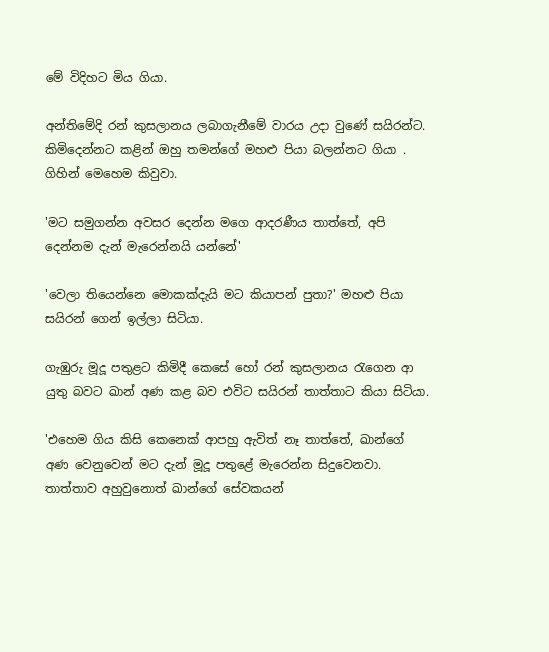මේ විදිහට මිය ගියා.

අන්තිමේදි රන් කුසලානය ලබාගැනීමේ වාරය උදා වුණේ සයිරන්ට. කිමිදෙන්නට කළින් ඔහු තමන්ගේ මහළු පියා බලන්නට ගියා . ගිහින් මෙහෙම කිවුවා.

'මට සමුගන්න අවසර දෙන්න මගෙ ආදරණීය තාත්තේ, අපි දෙන්නම දැන් මැරෙන්නයි යන්නේ'

'වෙලා තියෙන්නෙ මොකක්දැයි මට කියාපන් පුතා?' මහළු පියා සයිරන් ගෙන් ඉල්ලා සිටියා.

ගැඹුරු මූදූ පතුළට කිමිදී කෙසේ හෝ රන් කුසලානය රැගෙන ආ යුතු බවට ඛාන් අණ කළ බව එවිට සයිරන් තාත්තාට කියා සිටියා.

'එහෙම ගිය කිසි කෙනෙක් ආපහු ඇවිත් නෑ තාත්තේ, ඛාන්ගේ අණ වෙනුවෙන් මට දැන් මූදූ පතුළේ මැරෙන්න සිදුවෙනවා. තාත්තාව අහුවුනොත් ඛාන්ගේ සේවකයන්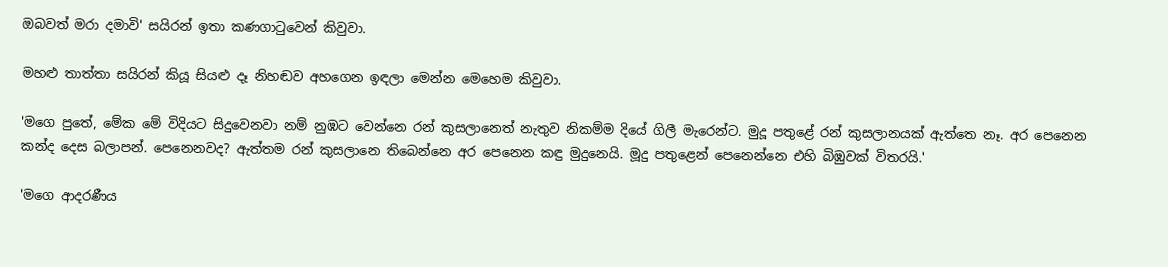ඔබවත් මරා දමාවි' සයිරන් ඉතා කණගාටුවෙන් කිවුවා.

මහළු තාත්තා සයිරන් කියූ සියළු දෑ නිහඬව අහගෙන ඉඳලා මෙන්න මෙහෙම කිවුවා.

'මගෙ පුතේ, මේක මේ විදියට සිදුවෙනවා නම් නුඹට වෙන්නෙ රන් කුසලානෙත් නැතුව නිකම්ම දියේ ගිලී මැරෙන්ට. මුදූ පතුළේ රන් කුසලානයක් ඇත්තෙ නෑ. අර පෙනෙන කන්ද දෙස බලාපන්. පෙනෙනවද? ඇත්තම රන් කුසලානෙ තිබෙන්නෙ අර පෙනෙන කඳු මුදුනෙයි. මූදු පතුළෙන් පෙනෙන්නෙ එහි බිඹුවක් විතරයි.'

'මගෙ ආදරණීය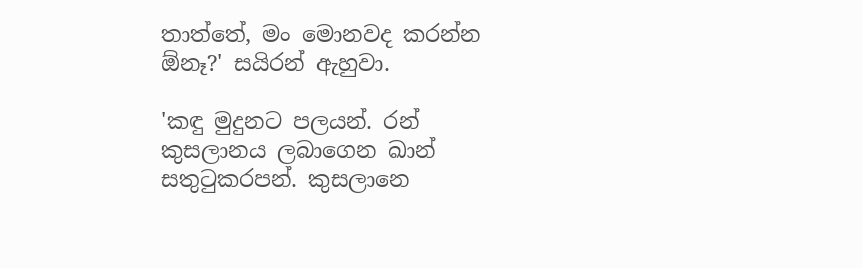තාත්තේ, මං මොනවද කරන්න ඕනෑ?' සයිරන් ඇහුවා.

'කඳු මුදුනට පලයන්. රන් කුසලානය ලබාගෙන ඛාන් සතුටුකරපන්. කුසලානෙ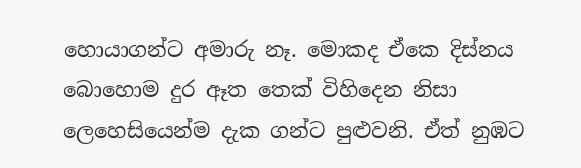හොයාගන්ට අමාරු නෑ. මොකද ඒකෙ දිස්නය බොහොම දුර ඈත තෙක් විහිදෙන නිසා ලෙහෙසියෙන්ම දැක ගන්ට පුළුවනි. ඒත් නුඹට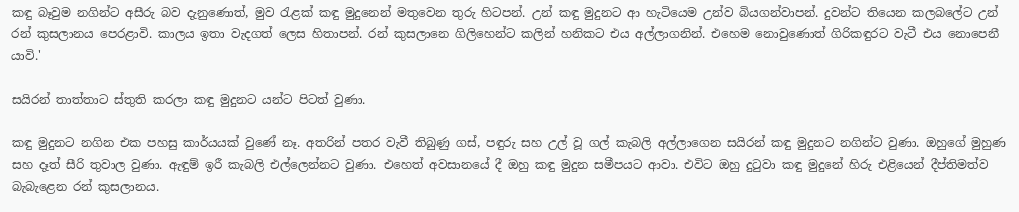කඳු බෑවුම නගින්ට අසීරු බව දැනුණොත්, මුව රැළක් කඳු මුදුනෙන් මතුවෙන තුරු හිටපන්. උන් කඳු මුදුනට ආ හැටියෙම උන්ව බියගන්වාපන්. දුවන්ට තියෙන කලබලේට උන් රන් කුසලානය පෙරළාවි. කාලය ඉතා වැදගත් ලෙස හිතාපන්. රන් කුසලානෙ ගිලිහෙන්ට කලින් හනිකට එය අල්ලාගනින්. එහෙම නොවුණොත් ගිරිකඳුරට වැටී එය නොපෙනී යාවි.'

සයිරන් තාත්තාට ස්තුති කරලා කඳු මුදුනට යන්ට පිටත් වුණා.

කඳු මුදුනට නගින එක පහසු කාර්යයක් වුණේ නෑ. අතරින් පතර වැවී තිබුණු ගස්, පඳුරු සහ උල් වූ ගල් කැබලි අල්ලාගෙන සයිරන් කඳු මුදුනට නගින්ට වුණා. ඔහුගේ මුහුණ සහ දෑත් සීරි තුවාල වුණා. ඇඳුම් ඉරී කැබලි එල්ලෙන්නට වුණා. එහෙත් අවසානයේ දී ඔහු කඳු මුදුන සමීපයට ආවා. එවිට ඔහු දුටුවා කඳු මුදුනේ හිරු එළියෙන් දීප්තිමත්ව බැබැළෙන රන් කුසලානය.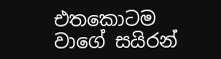එතකොටම වාගේ සයිරන්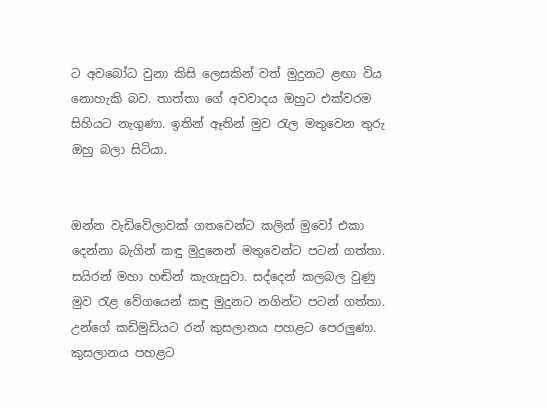ට අවබෝධ වුනා කිසි ලෙසකින් වත් මුදුනට ළඟා විය නොහැකි බව. තාත්තා ගේ අවවාදය ඔහුට එක්වරම සිහියට නැගුණා. ඉතින් ඈතින් මුව රැල මතුවෙන තුරු ඔහු බලා සිටියා.


ඔන්න වැඩිවේලාවක් ගතවෙන්ට කලින් මුවෝ එකා දෙන්නා බැගින් කඳු මුදුනෙන් මතුවෙන්ට පටන් ගත්තා. සයිරන් මහා හඬින් කැගැසුවා. සද්දෙන් කලබල වුණු මුව රැළ වේගයෙන් කඳු මුදුනට නගින්ට පටන් ගත්තා. උන්ගේ කඩිමුඩියට රන් කුසලානය පහළට පෙරලුණා. කුසලානය පහළට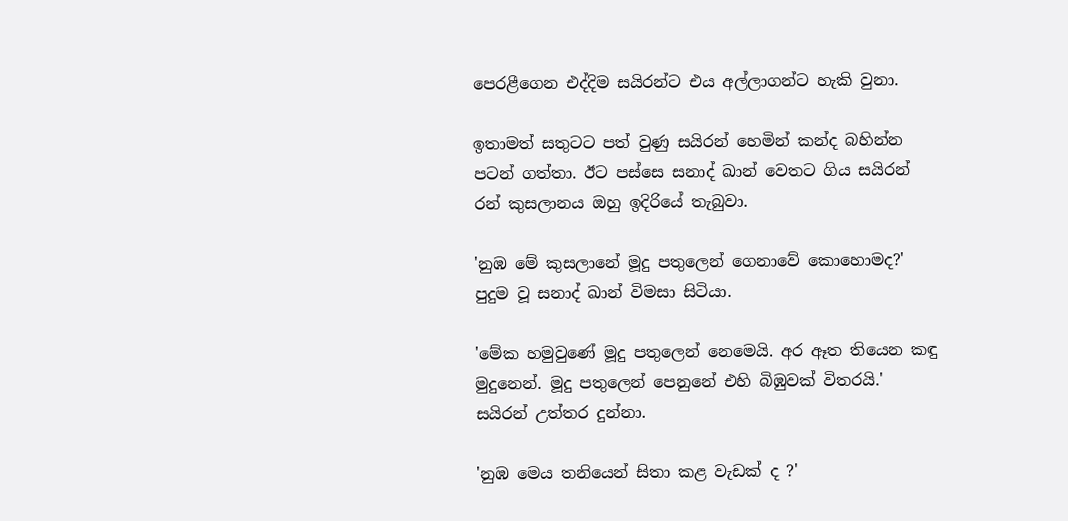පෙරළීගෙන එද්දිම සයිරන්ට එය අල්ලාගන්ට හැකි වුනා.

ඉතාමත් සතුටට පත් වුණු සයිරන් හෙමින් කන්ද බහින්න පටන් ගත්තා. ඊට පස්සෙ සනාද් ඛාන් වෙතට ගිය සයිරන් රන් කුසලානය ඔහු ඉදිරියේ තැබුවා.

'නුඹ මේ කුසලානේ මූදු පතුලෙන් ගෙනාවේ කොහොමද?' පුදුම වූ සනාද් ඛාන් විමසා සිටියා.

'මේක හමුවුණේ මූදු පතුලෙන් නෙමෙයි. අර ඈත තියෙන කඳු මුදුනෙන්. මූදු පතුලෙන් පෙනුනේ එහි බිඹුවක් විතරයි.' සයිරන් උත්තර දුන්නා.

'නුඹ මෙය තනියෙන් සිතා කළ වැඩක් ද ?'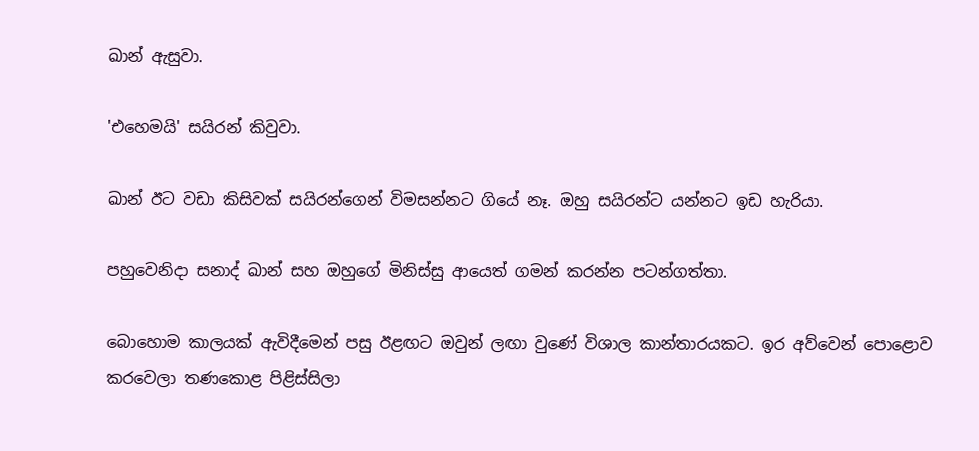ඛාන් ඇසුවා.

'එහෙමයි' සයිරන් කිවුවා.

ඛාන් ඊට වඩා කිසිවක් සයිරන්ගෙන් විමසන්නට ගියේ නෑ. ඔහු සයිරන්ට යන්නට ඉඩ හැරියා.

පහුවෙනිදා සනාද් ඛාන් සහ ඔහුගේ මිනිස්සු ආයෙත් ගමන් කරන්න පටන්ගත්තා.

බොහොම කාලයක් ඇවිදීමෙන් පසු ඊළඟට ඔවුන් ලඟා වුණේ විශාල කාන්තාරයකට. ඉර අව්වෙන් පොළොව කරවෙලා තණකොළ පිළිස්සිලා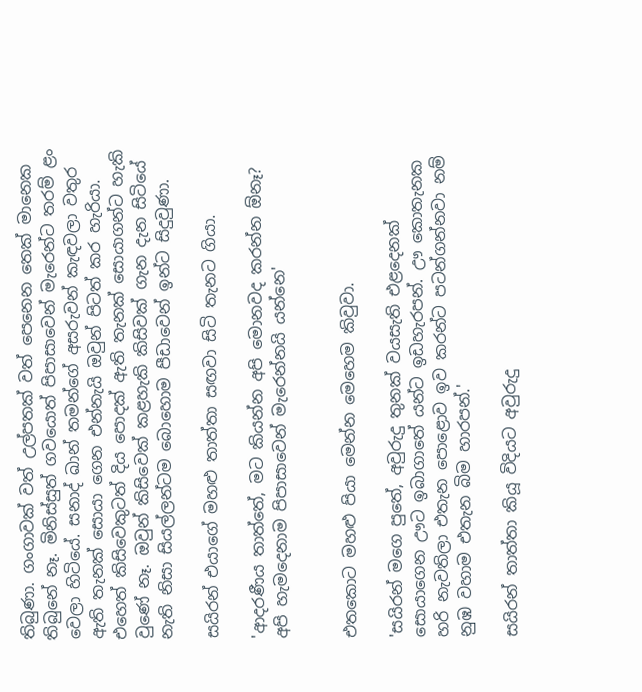තිබුණා. ගංගාවක් වත් උල්පතක් වත් පෙනෙන තෙක් මානෙක තිබුනේ නෑ. මිනිස්සුත් ගවයොත් පිපාසාවෙන් මැරෙන්ට තරම් ළං වෙලා හිටියේ. සනාද් ඛාන් තමන්ගේ අසරුවන් කැඳවලා වතුර ඇති තැනක් සොයා ගෙන එන්නැයි ඔවුන් පිටත් කර හැරියා. එහෙත් කිසිවෙකුටත් දිය පොදක් ඇති තැනක් සොයාගන්ට හැකි වුණේ නෑ. ඔවුන් කිසිවෙක් කළහැකි කිසිවක් ගැන දැන සිටියේ නැති නිසා සියල්ලන්ටම බොහොම පීඩාවෙන් ඉන්ට සිදුවුණා.

සයිරන් එයාගේ මහළු තාත්තා සඟවා සිටි තැනට ගියා.

'ආදරණීය තාත්තේ, මට කියන්න අපි මොනවද කරන්න ඕනෑ? අපි හැමදෙනාම පිපාසාවෙන් මැරෙන්නයි යන්නෙ'


එතකොට මහළු පියා මෙන්න මෙහෙම කිවුවා.

'සයිරන් මගෙ පුතේ, අවුරුදු තුනක් වයසැති එළදෙනක් සොයාගෙන ඌට ඉබාගාතේ යන්ට ඉඩහැරපන්. ඌ කොතැනක හරි නැවතිලා එතැන පොළොව ඉව කරන්ට පටන්ගන්නවා නම් නුඹ වහාම එතැන බිම හාරපන්.'

සයිරන් තාත්තා කියූ විදියට අවුරුදු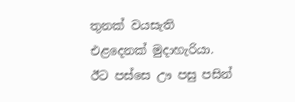තුනක් වයසැති එළදෙනක් මුදාහැරියා. ඊට පස්සෙ ඌ පසු පසින්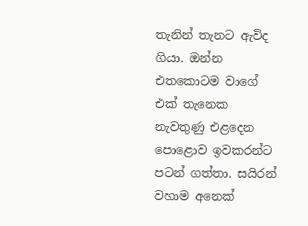තැනින් තැනට ඇවිද ගියා. ඔන්න එතකොටම වාගේ එක් තැනෙක නැවතුණු එළදෙන පොළොව ඉවකරන්ට පටන් ගත්තා. සයිරන් වහාම අනෙක්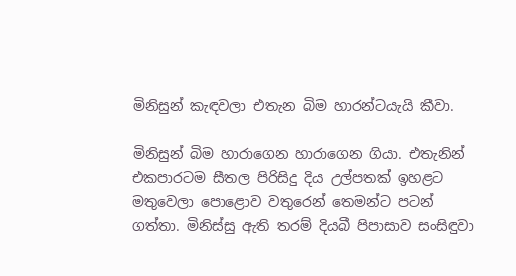මිනිසුන් කැඳවලා එතැන බිම හාරන්ටයැයි කීවා.

මිනිසුන් බිම හාරාගෙන හාරාගෙන ගියා. එතැනින් එකපාරටම සීතල පිරිසිදු දිය උල්පතක් ඉහළට මතුවෙලා පොළොව වතුරෙන් තෙමන්ට පටන් ගත්තා. මිනිස්සු ඇති තරම් දියබී පිපාසාව සංසිඳුවා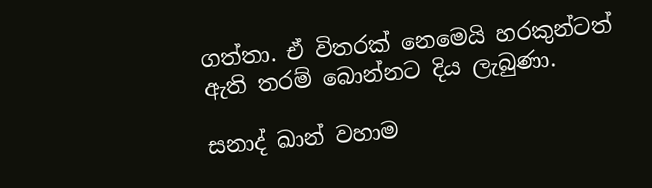ගත්තා. ඒ විතරක් නෙමෙයි හරකුන්ටත් ඇති තරම් බොන්නට දිය ලැබුණා.

සනාද් ඛාන් වහාම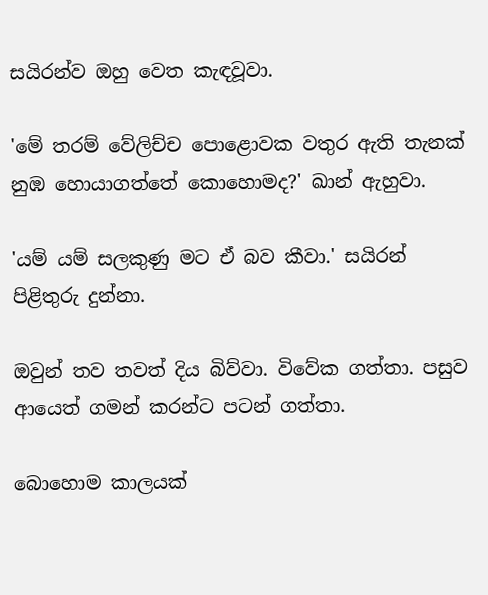සයිරන්ව ඔහු වෙත කැඳවූවා.

'මේ තරම් වේලිච්ච පොළොවක වතුර ඇති තැනක් නුඹ හොයාගත්තේ කොහොමද?' ඛාන් ඇහුවා.

'යම් යම් සලකුණු මට ඒ බව කීවා.' සයිරන් පිළිතුරු දුන්නා.

ඔවුන් තව තවත් දිය බිව්වා. විවේක ගත්තා. පසුව ආයෙත් ගමන් කරන්ට පටන් ගත්තා.

බොහොම කාලයක්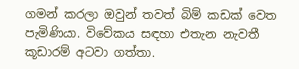ගමන් කරලා ඔවුන් තවත් බිම් කඩක් වෙත පැමිණියා. විවේකය සඳහා එතැන නැවතී කූඩාරම් අටවා ගත්තා.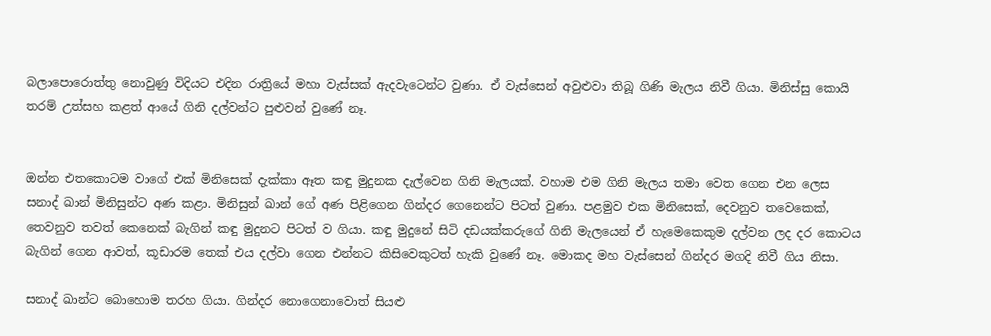බලාපොරොත්තු නොවුණු විදියට එදින රාත්‍රියේ මහා වැස්සක් ඇදවැටෙන්ට වුණා. ඒ වැස්සෙන් අවුළුවා තිබූ ගිණි මැලය නිවී ගියා. මිනිස්සු කොයි තරම් උත්සහ කළත් ආයේ ගිනි දල්වන්ට පුළුවන් වුණේ නෑ.


ඔන්න එතකොටම වාගේ එක් මිනිසෙක් දැක්කා ඈත කඳු මුදුනක දැල්වෙන ගිනි මැලයක්. වහාම එම ගිනි මැලය තමා වෙත ගෙන එන ලෙස සනාද් ඛාන් මිනිසුන්ට අණ කළා. මිනිසුන් ඛාන් ගේ අණ පිළිගෙන ගින්දර ගෙනෙන්ට පිටත් වුණා. පළමුව එක මිනිසෙක්, දෙවනුව තවෙකෙක්, තෙවනුව තවත් කෙනෙක් බැගින් කඳු මුදුනට පිටත් ව ගියා. කඳු මුදුනේ සිටි දඩයක්කරුගේ ගිනි මැලයෙන් ඒ හැමෙකෙකුම දල්වන ලද දර කොටය බැගින් ගෙන ආවත්, කූඩාරම තෙක් එය දල්වා ගෙන එන්නට කිසිවෙකුටත් හැකි වුණේ නෑ. මොකද මහ වැස්සෙන් ගින්දර මගදි නිවී ගිය නිසා.

සනාද් ඛාන්ට බොහොම තරහ ගියා. ගින්දර නොගෙනාවොත් සියළු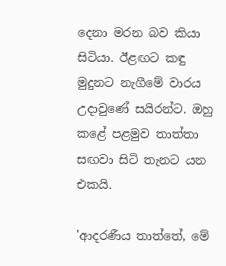දෙනා මරන බව කියා සිටියා. ඊළඟට කඳු මුදුනට නැගීමේ වාරය උදාවුණේ සයිරන්ට. ඔහු කළේ පළමුව තාත්තා සඟවා සිටි තැනට යන එකයි.

'ආදරණීය තාත්තේ, මේ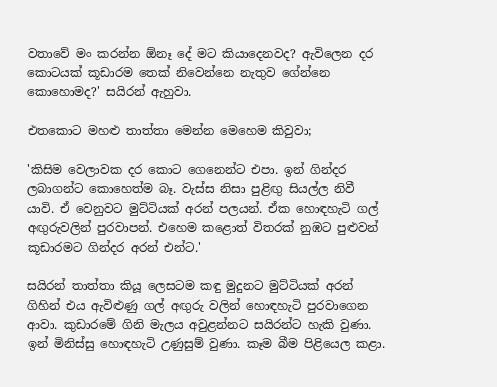වතාවේ මං කරන්න ඕනෑ දේ මට කියාදෙනවද? ඇවිලෙන දර කොටයක් කූඩාරම තෙක් නිවෙන්නෙ නැතුව ගේන්නෙ කොහොමද?' සයිරන් ඇහුවා.

එතකොට මහළු තාත්තා මෙන්න මෙහෙම කිවුවා;

'කිසිම වෙලාවක දර කොට ගෙනෙන්ට එපා. ඉන් ගින්දර ලබාගන්ට කොහෙත්ම බෑ. වැස්ස නිසා පුළිඟු සියල්ල නිවී යාවි. ඒ වෙනුවට මුට්ටියක් අරන් පලයන්. ඒක හොඳහැටි ගල් අඟුරුවලින් පුරවාපන්. එහෙම කළොත් විතරක් නුඹට පුළුවන් කූඩාරමට ගින්දර අරන් එන්ට.'

සයිරන් තාත්තා කියූ ලෙසටම කඳු මුදුනට මුට්ටියක් අරන් ගිහින් එය ඇවිළුණු ගල් අඟුරු වලින් හොඳහැටි පුරවාගෙන ආවා. කුඩාරමේ ගිනි මැලය අවුළන්නට සයිරන්ට හැකි වුණා. ඉන් මිනිස්සු හොඳහැටි උණුසුම් වුණා. කෑම බීම පිළියෙල කළා.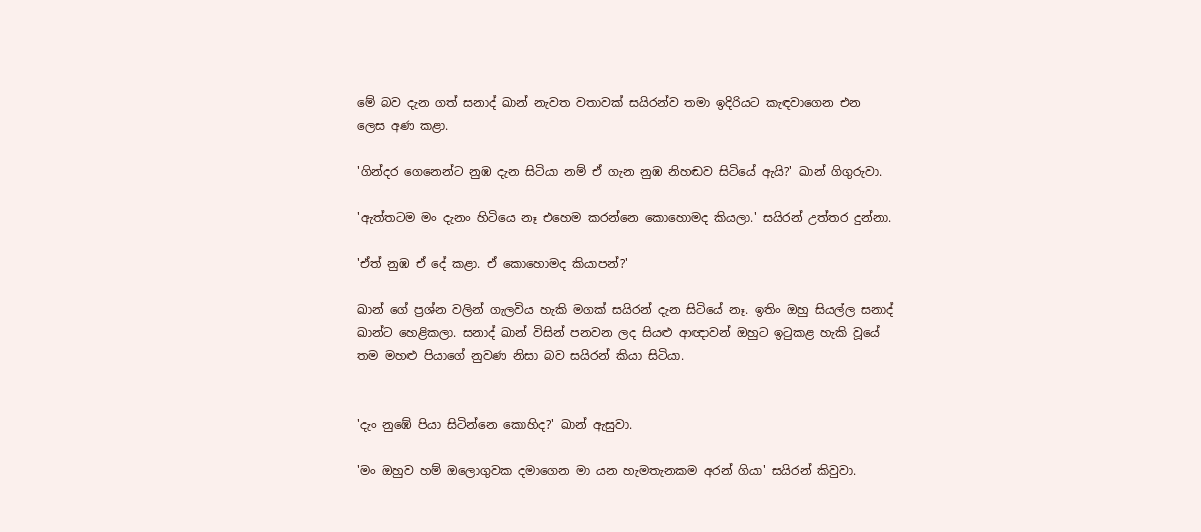මේ බව දැන ගත් සනාද් ඛාන් නැවත වතාවක් සයිරන්ව තමා ඉදිරියට කැඳවාගෙන එන ලෙස අණ කළා.

'ගින්දර ගෙනෙන්ට නුඹ දැන සිටියා නම් ඒ ගැන නුඹ නිහඬව සිටියේ ඇයි?' ඛාන් ගිගුරුවා.

'ඇත්තටම මං දැනං හිටියෙ නෑ එහෙම කරන්නෙ කොහොමද කියලා.' සයිරන් උත්තර දුන්නා.

'ඒත් නුඹ ඒ දේ කළා. ඒ කොහොමද කියාපන්?'

ඛාන් ගේ ප්‍රශ්න වලින් ගැලවිය හැකි මගක් සයිරන් දැන සිටියේ නෑ. ඉතිං ඔහු සියල්ල සනාද් ඛාන්ට හෙළිකලා. සනාද් ඛාන් විසින් පනවන ලද සියළු ආඥාවන් ඔහුට ඉටුකළ හැකි වූයේ තම මහළු පියාගේ නුවණ නිසා බව සයිරන් කියා සිටියා.


'දැං නුඹේ පියා සිටින්නෙ කොහිද?' ඛාන් ඇසුවා.

'මං ඔහුව හම් ඔලොගුවක දමාගෙන මා යන හැමතැනකම අරන් ගියා' සයිරන් කිවුවා.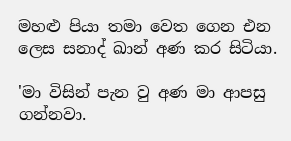මහළු පියා තමා වෙත ගෙන එන ලෙස සනාද් ඛාන් අණ කර සිටියා.

'මා විසින් පැන වු අණ මා ආපසු ගන්නවා.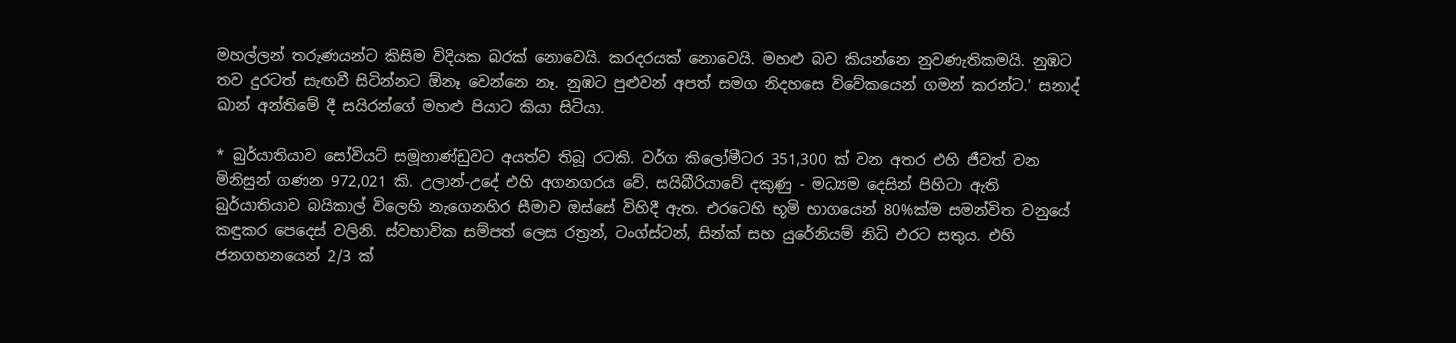මහල්ලන් තරුණයන්ට කිසිම විදියක බරක් නොවෙයි. කරදරයක් නොවෙයි. මහළු බව කියන්නෙ නුවණැතිකමයි. නුඹට තව දුරටත් සැඟවී සිටින්නට ඕනෑ වෙන්නෙ නෑ. නුඹට පුළුවන් අපත් සමග නිදහසෙ විවේකයෙන් ගමන් කරන්ට.' සනාද් ඛාන් අන්තිමේ දී සයිරන්ගේ මහළු පියාට කියා සිටියා.

* බුර්යාතියාව සෝවියට් සමූහාණ්ඩුවට අයත්ව තිබූ රටකි. වර්ග කිලෝමීටර 351,300 ක් වන අතර එහි ජීවත් වන මිනිසුන් ගණන 972,021 කි. උලාන්-උදේ එහි අගනගරය වේ. සයිබීරියාවේ දකුණු - මධ්‍යම දෙසින් පිහිටා ඇති බුර්යාතියාව බයිකාල් විලෙහි නැගෙනහිර සීමාව ඔස්සේ විහිදී ඇත. එරටෙහි භූමි භාගයෙන් 80%ක්ම සමන්විත වනුයේ කඳුකර පෙදෙස් වලිනි. ස්වභාවික සම්පත් ලෙස රත්‍රන්, ටංග්ස්ටන්, සින්ක් සහ යුරේනියම් නිධි එරට සතුය. එහි ජනගහනයෙන් 2/3 ක්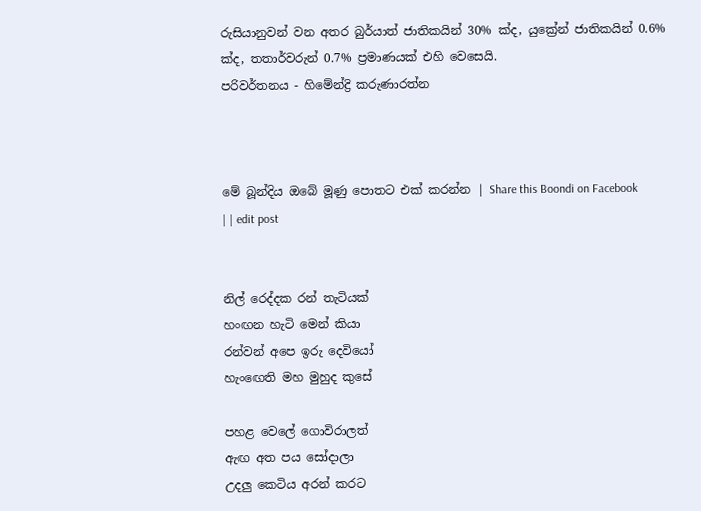රුසියානුවන් වන අතර බුර්යාත් ජාතිකයින් 30% ක්ද, යුක්‍රේන් ජාතිකයින් 0.6% ක්ද, තතාර්වරුන් 0.7% ප්‍රමාණයක් එහි වෙසෙයි.
පරිවර්තනය - හිමේන්ද්‍රි කරුණාරත්න



මේ බූන්දිය ඔබේ මූණු පොතට එක් කරන්න | Share this Boondi on Facebook
| | edit post


නිල් රෙද්දක රන් තැටියක්
හංඟන හැටි මෙන් කියා
රන්වන් අපෙ ඉරු දෙවියෝ
හැංඟෙති මහ මුහුද කුසේ

පහළ වෙලේ ගොවිරාලත්
ඇඟ අත පය සෝදාලා
උදලු කෙටිය අරන් කරට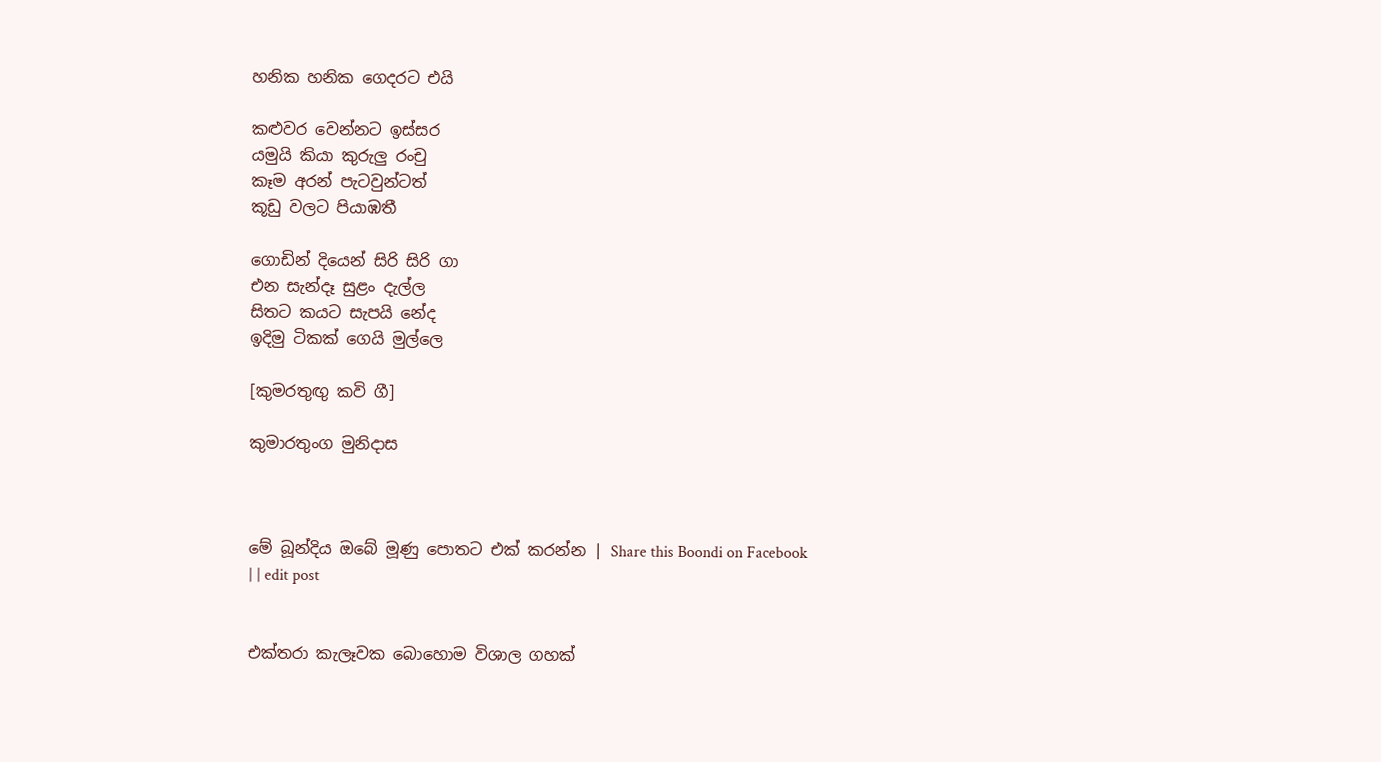හනික හනික ගෙදරට එයි

කළුවර වෙන්නට ඉස්සර
යමුයි කියා කුරුලු රංචු
කෑම අරන් පැටවුන්ටත්
කූඩු වලට පියාඹතී

ගොඩින් දියෙන් සිරි සිරි ගා
එන සැන්දෑ සුළං දැල්ල
සිතට කයට සැපයි නේද
ඉදිමු ටිකක් ගෙයි මුල්ලෙ

[කුමරතුඟු කවි ගී]

කුමාරතුංග මුනිදාස



මේ බූන්දිය ඔබේ මූණු පොතට එක් කරන්න | Share this Boondi on Facebook
| | edit post


එක්තරා කැලෑවක බොහොම විශාල ගහක්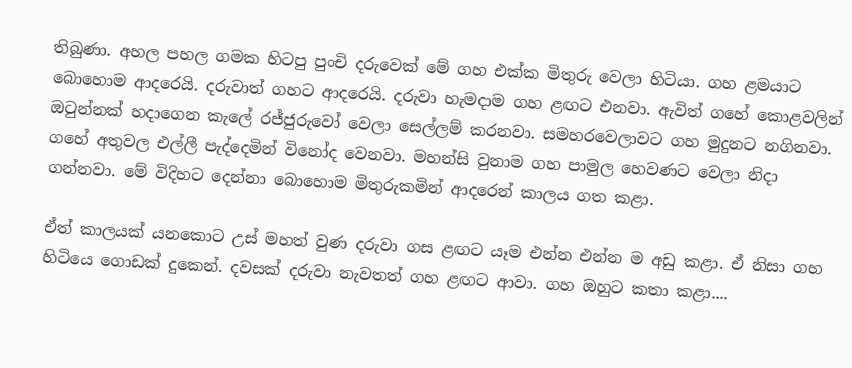තිබුණා. අහල පහල ගමක හිටපු පුංචි දරුවෙක් මේ ගහ එක්ක මිතුරු වෙලා හිටියා. ගහ ළමයාට බොහොම ආදරෙයි. දරුවාත් ගහට ආදරෙයි. දරුවා හැමදාම ගහ ළඟට එනවා. ඇවිත් ගහේ කොළවලින් ඔටුන්නක් හදාගෙන කැලේ රජ්ජුරුවෝ වෙලා සෙල්ලම් කරනවා. සමහරවෙලාවට ගහ මුදුනට නගිනවා. ගහේ අතුවල එල්ලී පැද්දෙමින් විනෝද වෙනවා. මහන්සි වුනාම ගහ පාමුල හෙවණට වෙලා නිදා ගන්නවා. මේ විදිහට දෙන්නා බොහොම මිතුරුකමින් ආදරෙන් කාලය ගත කළා.

ඒත් කාලයක් යනකොට උස් මහත් වුණ දරුවා ගස ළඟට යෑම එන්න එන්න ම අඩු කළා. ඒ නිසා ගහ හිටියෙ ගොඩක් දුකෙන්. දවසක් දරුවා නැවතත් ගහ ළඟට ආවා. ගහ ඔහුට කතා කළා....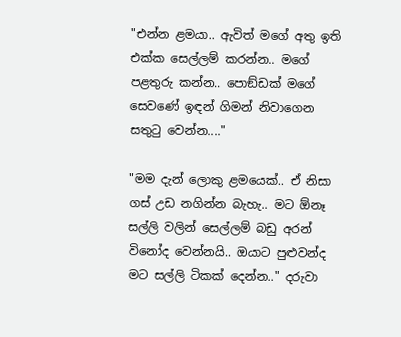"එන්න ළමයා.. ඇවිත් මගේ අතු ඉති එක්ක සෙල්ලම් කරන්න.. මගේ පළතුරු කන්න.. පොඞ්ඩක් මගේ සෙවණේ ඉඳන් ගිමන් නිවාගෙන සතුටු වෙන්න...."

"මම දැන් ලොකු ළමයෙක්.. ඒ නිසා ගස් උඩ නගින්න බැහැ.. මට ඕනෑ සල්ලි වලින් සෙල්ලම් බඩු අරන් විනෝද වෙන්නයි.. ඔයාට පුළුවන්ද මට සල්ලි ටිකක් දෙන්න.." දරුවා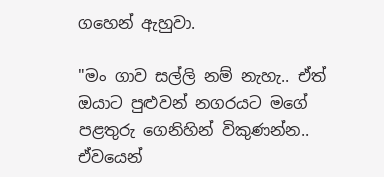ගහෙන් ඇහුවා.

"මං ගාව සල්ලි නම් නැහැ.. ඒත් ඔයාට පුළුවන් නගරයට මගේ පළතුරු ගෙනිහින් විකුණන්න.. ඒවයෙන්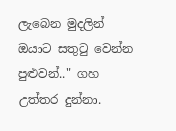ලැබෙන මුදලින් ඔයාට සතුටු වෙන්න පුළුවන්.." ගහ උත්තර දුන්නා.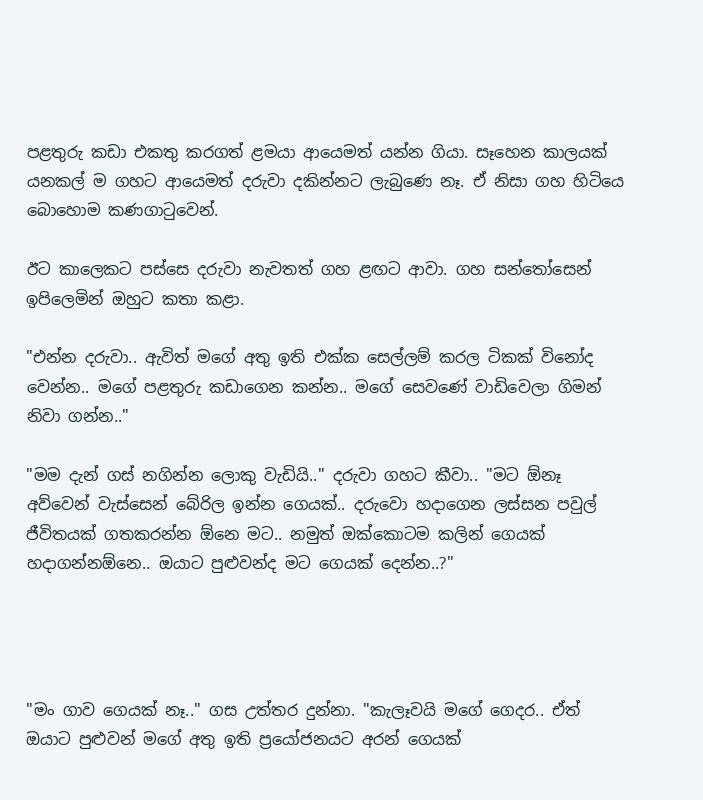පළතුරු කඩා එකතු කරගත් ළමයා ආයෙමත් යන්න ගියා. සෑහෙන කාලයක් යනකල් ම ගහට ආයෙමත් දරුවා දකින්නට ලැබුණෙ නෑ. ඒ නිසා ගහ හිටියෙ බොහොම කණගාටුවෙන්.

ඊට කාලෙකට පස්සෙ දරුවා නැවතත් ගහ ළඟට ආවා. ගහ සන්තෝසෙන් ඉපිලෙමින් ඔහුට කතා කළා.

"එන්න දරුවා.. ඇවිත් මගේ අතු ඉති එක්ක සෙල්ලම් කරල ටිකක් විනෝද වෙන්න.. මගේ පළතුරු කඩාගෙන කන්න.. මගේ සෙවණේ වාඩිවෙලා ගිමන් නිවා ගන්න.."

"මම දැන් ගස් නගින්න ලොකු වැඩියි.." දරුවා ගහට කීවා.. "මට ඕනෑ අව්වෙන් වැස්සෙන් බේරිල ඉන්න ගෙයක්.. දරුවො හදාගෙන ලස්සන පවුල් ජීවිතයක් ගතකරන්න ඕනෙ මට.. නමුත් ඔක්කොටම කලින් ගෙයක් හදාගන්නඕනෙ.. ඔයාට පුළුවන්ද මට ගෙයක් දෙන්න..?"




"මං ගාව ගෙයක් නෑ.." ගස උත්තර දුන්නා. "කැලෑවයි මගේ ගෙදර.. ඒත් ඔයාට පුළුවන් මගේ අතු ඉති ප්‍රයෝජනයට අරන් ගෙයක්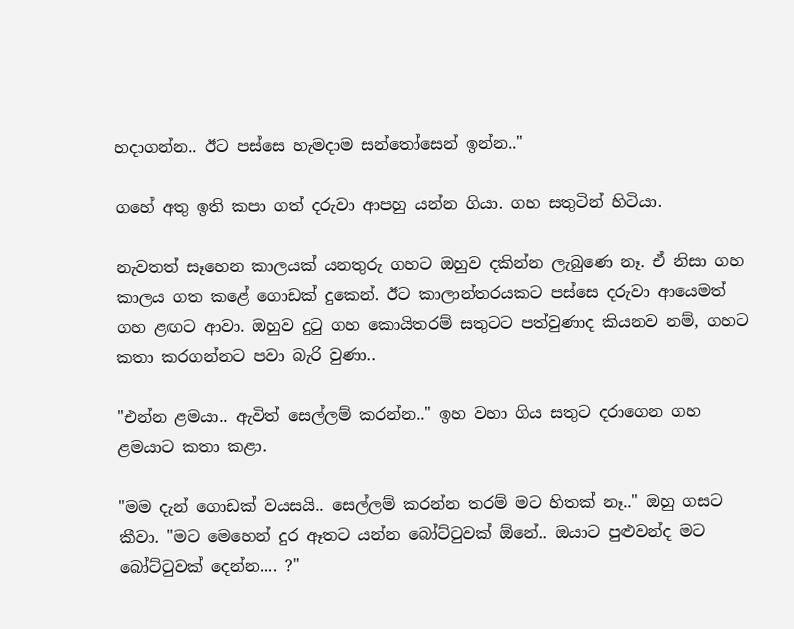හදාගන්න.. ඊට පස්සෙ හැමදාම සන්තෝසෙන් ඉන්න.."

ගහේ අතු ඉති කපා ගත් දරුවා ආපහු යන්න ගියා. ගහ සතුටින් හිටියා.

නැවතත් සෑහෙන කාලයක් යනතුරු ගහට ඔහුව දකින්න ලැබුණෙ නෑ. ඒ නිසා ගහ කාලය ගත කළේ ගොඩක් දුකෙන්. ඊට කාලාන්තරයකට පස්සෙ දරුවා ආයෙමත් ගහ ළඟට ආවා. ඔහුව දුටු ගහ කොයිතරම් සතුටට පත්වුණාද කියනව නම්, ගහට කතා කරගන්නට පවා බැරි වුණා..

"එන්න ළමයා.. ඇවිත් සෙල්ලම් කරන්න.." ඉහ වහා ගිය සතුට දරාගෙන ගහ ළමයාට කතා කළා.

"මම දැන් ගොඩක් වයසයි.. සෙල්ලම් කරන්න තරම් මට හිතක් නෑ.." ඔහු ගසට කීවා. "මට මෙහෙන් දුර ඈතට යන්න බෝට්ටුවක් ඕනේ.. ඔයාට පුළුවන්ද මට බෝට්ටුවක් දෙන්න.... ?"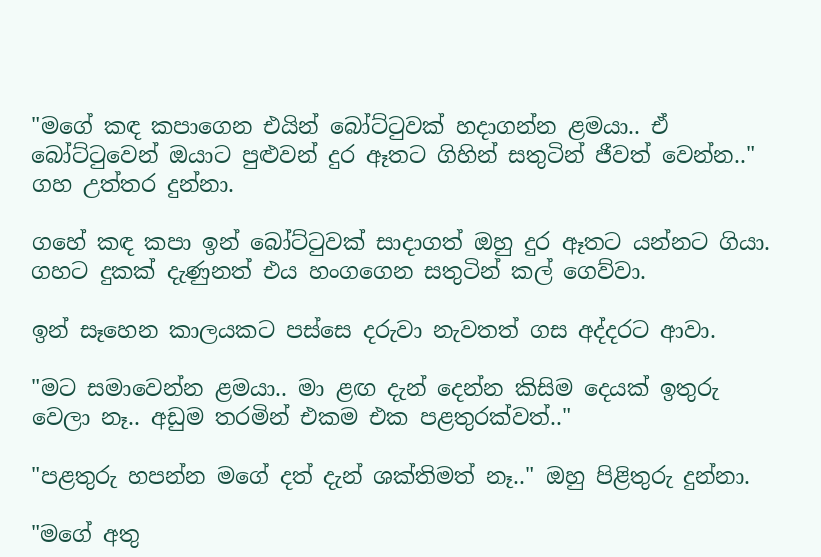"මගේ කඳ කපාගෙන එයින් බෝට්ටුවක් හදාගන්න ළමයා.. ඒ බෝට්ටුවෙන් ඔයාට පුළුවන් දුර ඈතට ගිහින් සතුටින් ජීවත් වෙන්න.." ගහ උත්තර දුන්නා.

ගහේ කඳ කපා ඉන් බෝට්ටුවක් සාදාගත් ඔහු දුර ඈතට යන්නට ගියා. ගහට දුකක් දැණුනත් එය හංගගෙන සතුටින් කල් ගෙව්වා.

ඉන් සෑහෙන කාලයකට පස්සෙ දරුවා නැවතත් ගස අද්දරට ආවා.

"මට සමාවෙන්න ළමයා.. මා ළඟ දැන් දෙන්න කිසිම දෙයක් ඉතුරු වෙලා නෑ.. අඩුම තරමින් එකම එක පළතුරක්වත්.."

"පළතුරු හපන්න මගේ දත් දැන් ශක්තිමත් නෑ.." ඔහු පිළිතුරු දුන්නා.

"මගේ අතු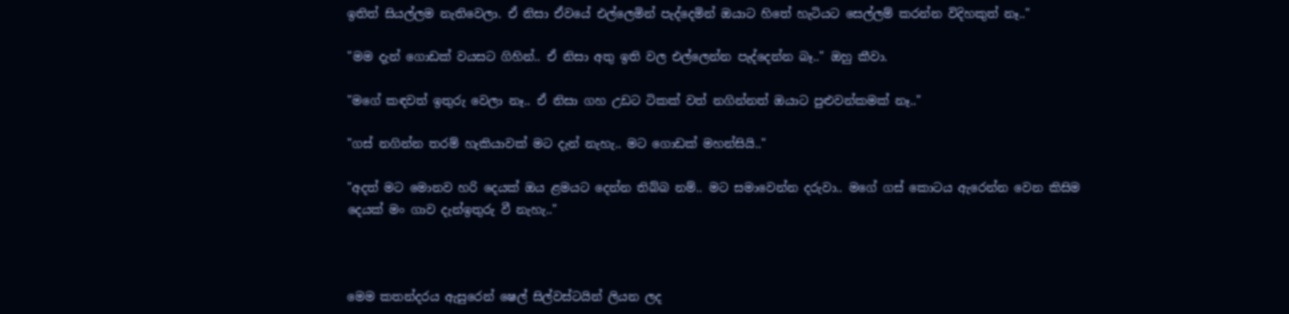ඉතිත් සියල්ලම නැතිවෙලා. ඒ නිසා ඒවයේ එල්ලෙමින් පැද්දෙමින් ඔයාට හිතේ හැටියට සෙල්ලම් කරන්න විදිහකුත් නෑ.."

"මම දැන් ගොඩක් වයසට ගිහින්.. ඒ නිසා අතු ඉති වල එල්ලෙන්න පැද්දෙන්න බෑ.." ඔහු කීවා.

"මගේ කඳවත් ඉතුරු වෙලා නෑ.. ඒ නිසා ගහ උඩට ටිකක් වත් නගින්නත් ඔයාට පුළුවන්කමක් නෑ.."

"ගස් නගින්න තරම් හැකියාවක් මට දැන් නැහැ.. මට ගොඩක් මහන්සියි.."

"අදත් මට මොනව හරි දෙයක් ඔය ළමයට දෙන්න තිබ්බ නම්.. මට සමාවෙන්න දරුවා.. මගේ ගස් කොටය ඇරෙන්න වෙන කිසිම දෙයක් මං ගාව දැන්ඉතුරු වී නැහැ.."



මෙම කතන්දරය ඇසුරෙන් ෂෙල් සිල්වස්ටයින් ලියන ලද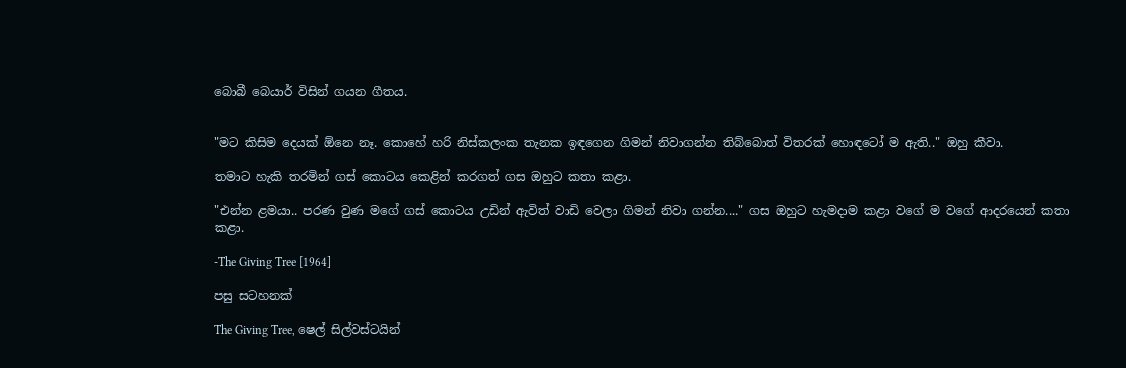බොබී බෙයාර් විසින් ගයන ගීතය.


"මට කිසිම දෙයක් ඕනෙ නෑ. කොහේ හරි නිස්කලංක තැනක ඉඳගෙන ගිමන් නිවාගන්න තිබ්බොත් විතරක් හොඳටෝ ම ඇති.." ඔහු කීවා.

තමාට හැකි තරමින් ගස් කොටය කෙළින් කරගත් ගස ඔහුට කතා කළා.

"එන්න ළමයා.. පරණ වුණ මගේ ගස් කොටය උඩින් ඇවිත් වාඩි වෙලා ගිමන් නිවා ගන්න...." ගස ඔහුට හැමදාම කළා වගේ ම වගේ ආදරයෙන් කතා කළා.

-The Giving Tree [1964]

පසු සටහනක්

The Giving Tree, ෂෙල් සිල්වස්ටයින්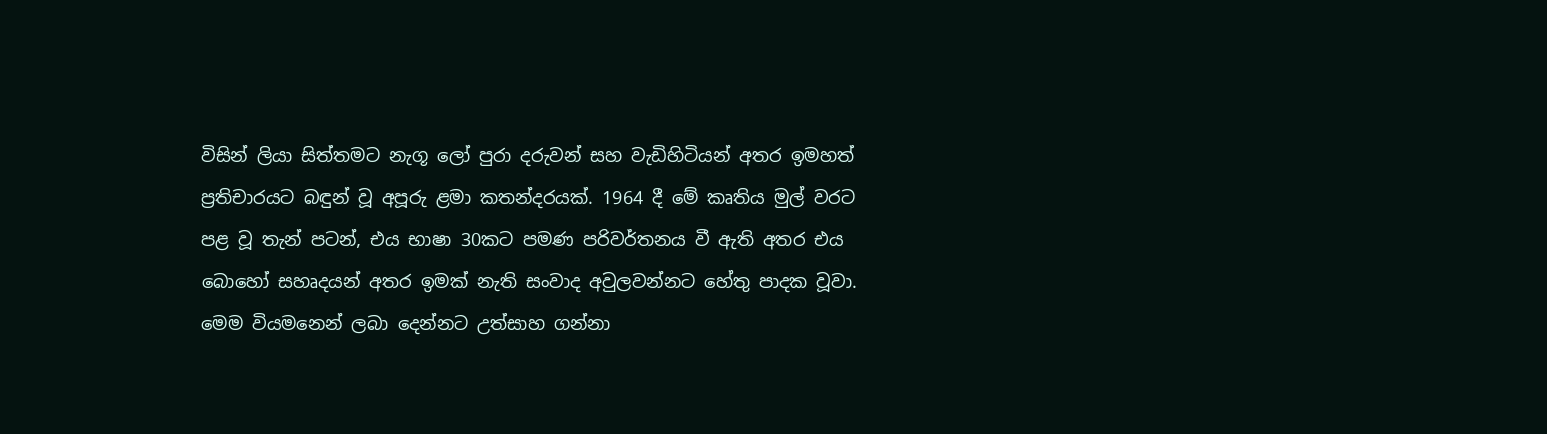විසින් ලියා සිත්තමට නැගූ ලෝ පුරා දරුවන් සහ වැඩිහිටියන් අතර ඉමහත් ප්‍රතිචාරයට බඳුන් වූ අපූරු ළමා කතන්දරයක්. 1964 දී මේ කෘතිය මුල් වරට පළ වූ තැන් පටන්, එය භාෂා 30කට පමණ පරිවර්තනය වී ඇති අතර එය බොහෝ සහෘදයන් අතර ඉමක් නැති සංවාද අවුලවන්නට හේතු පාදක වූවා. මෙම වියමනෙන් ලබා දෙන්නට උත්සාහ ගන්නා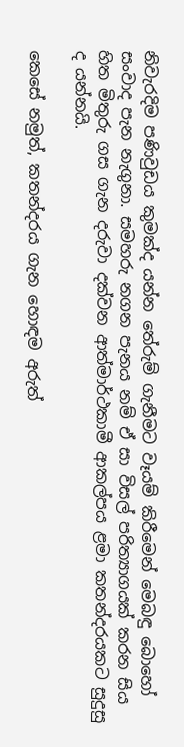නිවැරදිම පණිවුඩය කුමක්ද යන්න තේරුම් ගැනීමට වෑයම් කිරීමෙන් මෙබඳු බොහෝ සංවාද පැන නැගුනා. සමහරු නගන පැනය නම් ඒ සා විසල් පරිත්‍යාගයක් කරන සිය හිත මිතුරු ගස ගැන දරුවා දක්වන ආත්මාර්ථකාමී ආකල්පය ළමා කතන්දරයකට සුදුසු ද යන්නයි.

කෙසේ නමුත්, කතන්දරය ගැන හොඳම අරුත්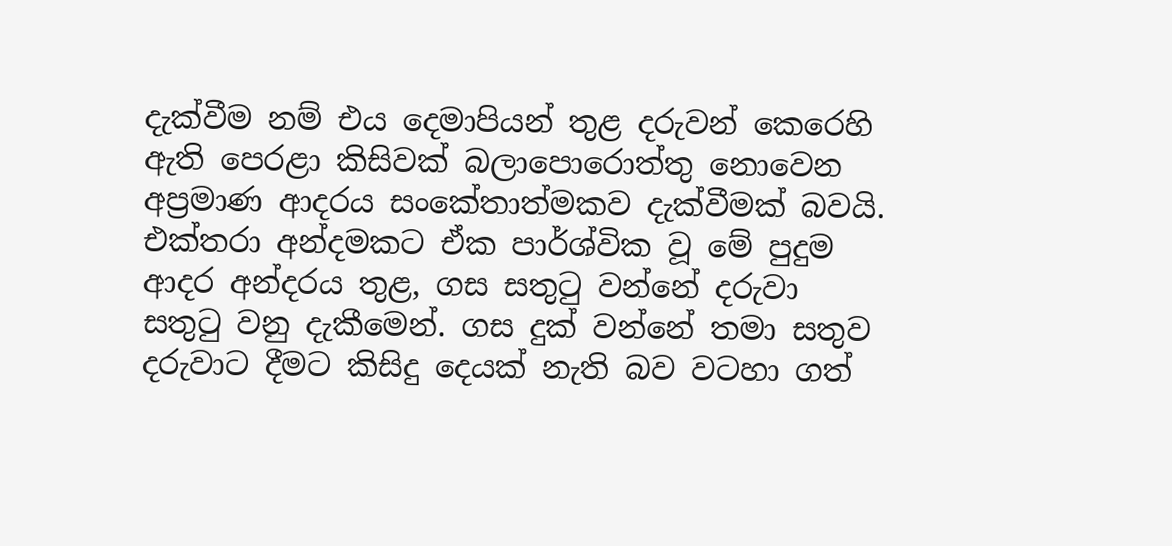දැක්වීම නම් එය දෙමාපියන් තුළ දරුවන් කෙරෙහි ඇති පෙරළා කිසිවක් බලාපොරොත්තු නොවෙන අප්‍රමාණ ආදරය සංකේතාත්මකව දැක්වීමක් බවයි. එක්තරා අන්දමකට ඒක පාර්ශ්වික වූ මේ පුදුම ආදර අන්දරය තුළ, ගස සතුටු වන්නේ දරුවා සතුටු වනු දැකීමෙන්. ගස දුක් වන්නේ තමා සතුව දරුවාට දීමට කිසිදු දෙයක් නැති බව වටහා ගත්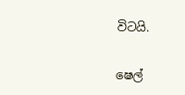විටයි.

ෂෙල්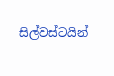සිල්වස්ටයින්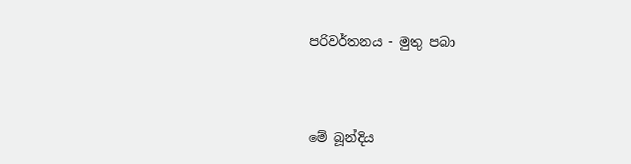පරිවර්තනය - මුතු පබා



මේ බූන්දිය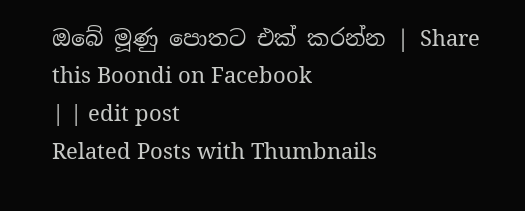ඔබේ මූණු පොතට එක් කරන්න | Share this Boondi on Facebook
| | edit post
Related Posts with Thumbnails